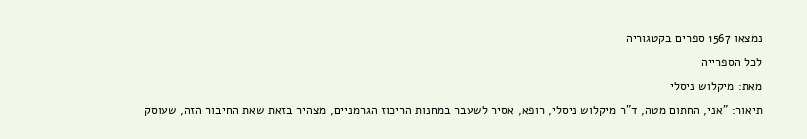נמצאו 1567 ספרים בקטגוריה
לכל הספרייה
מאת: מיקלוש ניסלי
תיאור: "אני, החתום מטה, ד"ר מיקלוש ניסלי, רופא, אסיר לשעבר במחנות הריכוז הגרמניים, מצהיר בזאת שאת החיבור הזה, שעוסק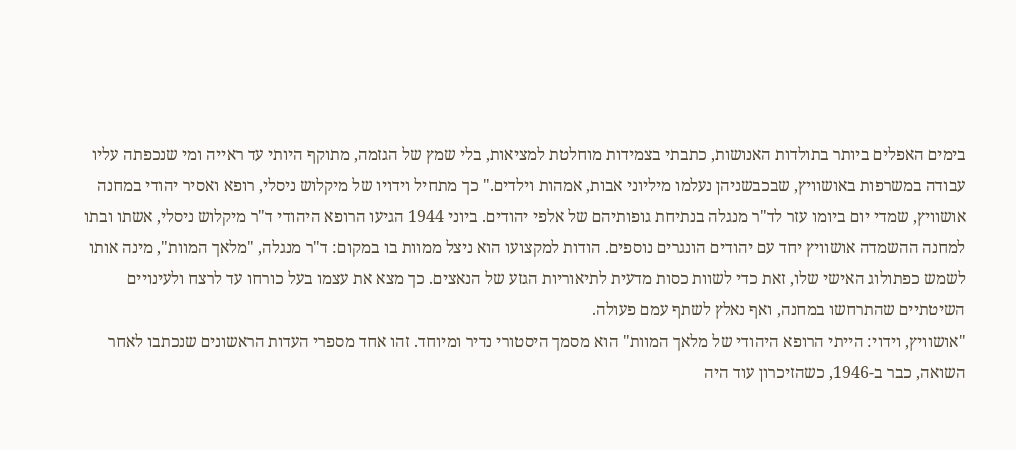בימים האפלים ביותר בתולדות האנושות, כתבתי בצמידות מוחלטת למציאות, בלי שמץ של הגזמה, מתוקף היותי עד ראייה ומי שנכפתה עליו עבודה במשרפות באושוויץ, שבכבשניהן נעלמו מיליוני אבות, אמהות וילדים." כך מתחיל וידויו של מיקלוש ניסלי, רופא ואסיר יהודי במחנה אושוויץ, שמדי יום ביומו עזר לד"ר מנגלה בנתיחת גופותיהם של אלפי יהודים. ביוני 1944 הגיעו הרופא היהודי ד"ר מיקלוש ניסלי, אשתו ובתו למחנה ההשמדה אושוויץ יחד עם יהודים הונגרים נוספים. הודות למקצועו הוא ניצל ממוות בו במקום: ד"ר מנגלה, "מלאך המוות", מינה אותו לשמש כפתולוג האישי שלו, זאת כדי לשוות כסות מדעית לתיאוריות הגזע של הנאצים. כך מצא את עצמו בעל כורחו עד לרצח ולעינויים השיטתיים שהתרחשו במחנה, ואף נאלץ לשתף עמם פעולה.
"אושוויץ, וידוי: הייתי הרופא היהודי של מלאך המוות" הוא מסמך היסטורי נדיר ומיוחד. זהו אחד מספרי העדות הראשונים שנכתבו לאחר השואה, כבר ב-1946, כשהזיכרון עוד היה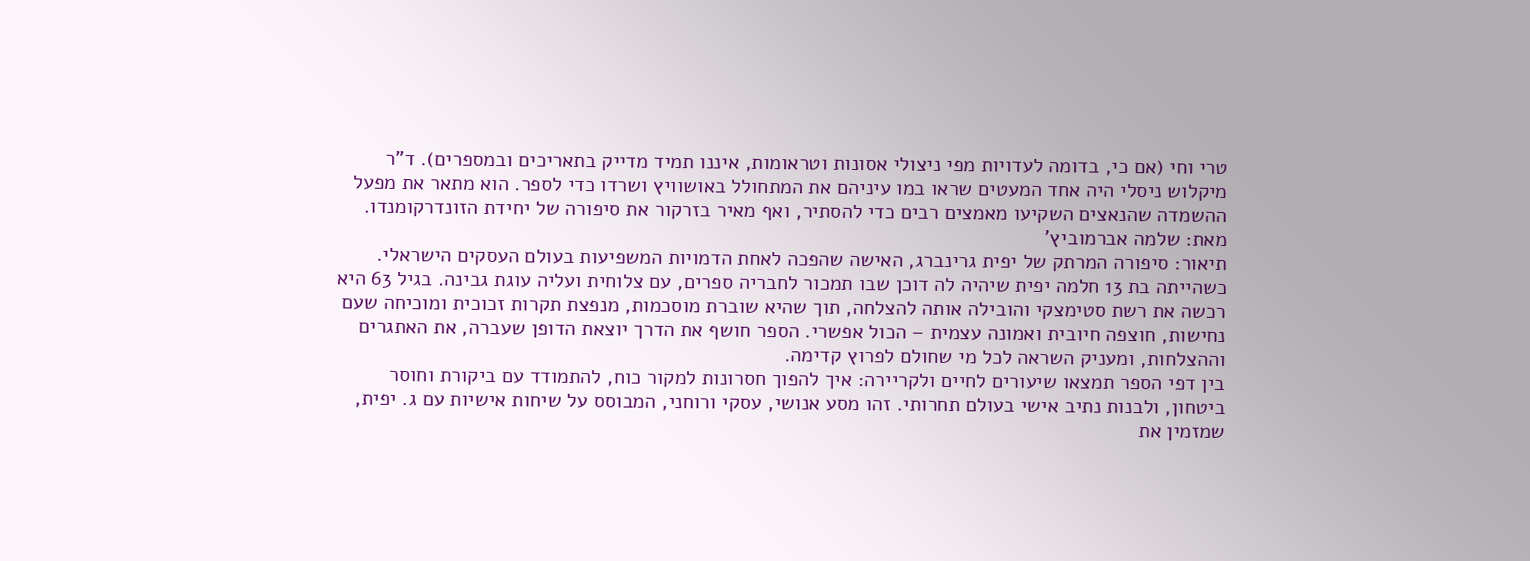טרי וחי (אם כי, בדומה לעדויות מפי ניצולי אסונות וטראומות, איננו תמיד מדייק בתאריכים ובמספרים). ד"ר מיקלוש ניסלי היה אחד המעטים שראו במו עיניהם את המתחולל באושוויץ ושרדו כדי לספר. הוא מתאר את מפעל ההשמדה שהנאצים השקיעו מאמצים רבים כדי להסתיר, ואף מאיר בזרקור את סיפורה של יחידת הזונדרקומנדו.
מאת: שלמה אברמוביץ'
תיאור: סיפורה המרתק של יפית גרינברג, האישה שהפכה לאחת הדמויות המשפיעות בעולם העסקים הישראלי. כשהייתה בת 13 חלמה יפית שיהיה לה דוכן שבו תמכור לחבריה ספרים, עם צלוחית ועליה עוגת גבינה. בגיל 63 היא רכשה את רשת סטימצקי והובילה אותה להצלחה, תוך שהיא שוברת מוסכמות, מנפצת תקרות זכוכית ומוכיחה שעם נחישות, חוצפה חיובית ואמונה עצמית – הכול אפשרי. הספר חושף את הדרך יוצאת הדופן שעברה, את האתגרים וההצלחות, ומעניק השראה לכל מי שחולם לפרוץ קדימה.
בין דפי הספר תמצאו שיעורים לחיים ולקריירה: איך להפוך חסרונות למקור כוח, להתמודד עם ביקורת וחוסר ביטחון, ולבנות נתיב אישי בעולם תחרותי. זהו מסע אנושי, עסקי ורוחני, המבוסס על שיחות אישיות עם ג. יפית, שמזמין את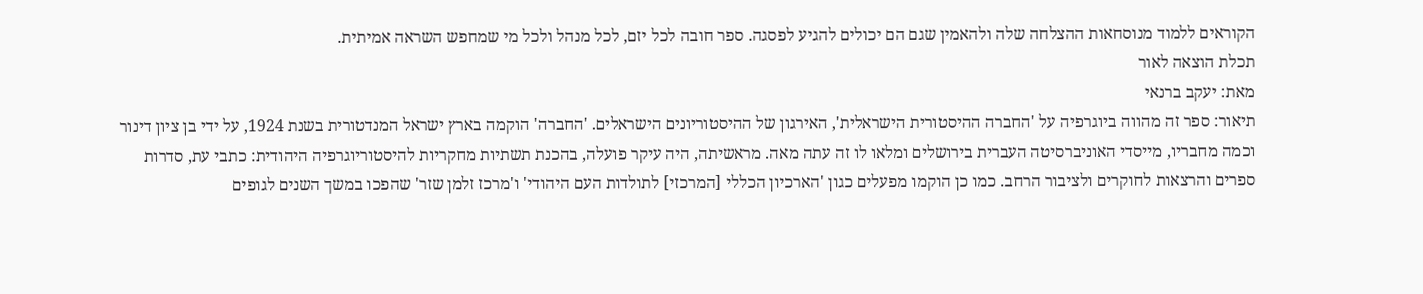הקוראים ללמוד מנוסחאות ההצלחה שלה ולהאמין שגם הם יכולים להגיע לפסגה. ספר חובה לכל יזם, לכל מנהל ולכל מי שמחפש השראה אמיתית.
תכלת הוצאה לאור
מאת: יעקב ברנאי
תיאור: ספר זה מהווה ביוגרפיה על 'החברה ההיסטורית הישראלית', האירגון של ההיסטוריונים הישראלים. 'החברה' הוקמה בארץ ישראל המנדטורית בשנת 1924, על ידי בן ציון דינור וכמה מחבריו, מייסדי האוניברסיטה העברית בירושלים ומלאו לו זה עתה מאה. מראשיתה, היה עיקר פועלה, בהכנת תשתיות מחקריות להיסטוריוגרפיה היהודית: כתבי עת, סדרות ספרים והרצאות לחוקרים ולציבור הרחב. כמו כן הוקמו מפעלים כגון 'הארכיון הכללי [המרכזי] לתולדות העם היהודי' ו'מרכז זלמן שזר' שהפכו במשך השנים לגופים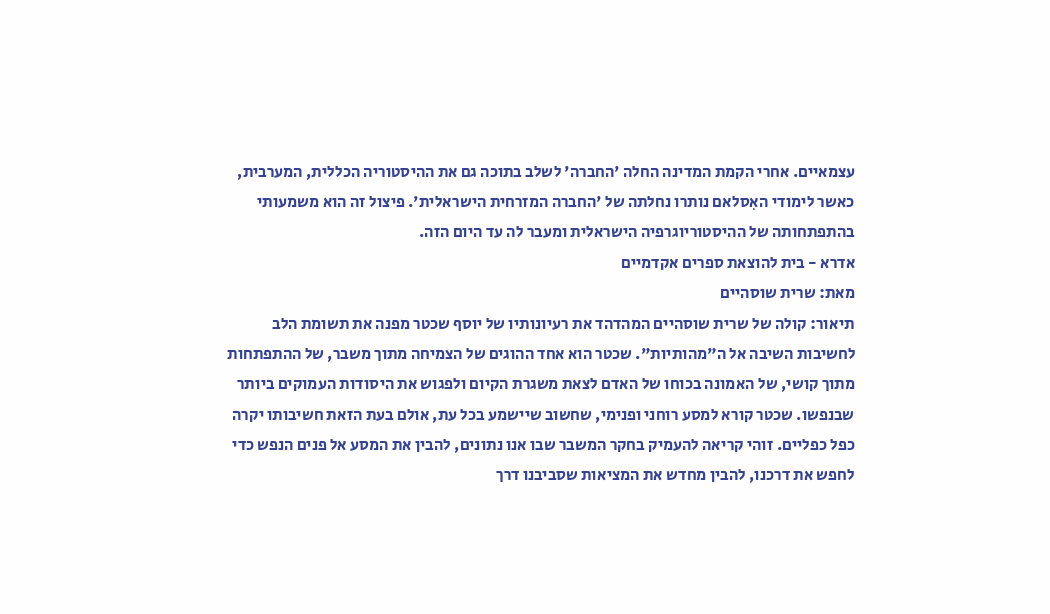עצמאיים. אחרי הקמת המדינה החלה 'החברה' לשלב בתוכה גם את ההיסטוריה הכללית, המערבית, כאשר לימודי האִסלאם נותרו נחלתה של 'החברה המזרחית הישראלית'. פיצול זה הוא משמעותי בהתפתחותה של ההיסטוריוגרפיה הישראלית ומעבר לה עד היום הזה.
אדרא - בית להוצאת ספרים אקדמיים
מאת: שרית שוסהיים
תיאור: קולה של שרית שוסהיים המהדהד את רעיונותיו של יוסף שכטר מפנה את תשומת הלב לחשיבות השיבה אל ה"מהותיות". שכטר הוא אחד ההוגים של הצמיחה מתוך משבר, של ההתפתחות מתוך קושי, של האמונה בכוחו של האדם לצאת משגרת הקיום ולפגוש את היסודות העמוקים ביותר שבנפשו. שכטר קורא למסע רוחני ופנימי, שחשוב שיישמע בכל עת, אולם בעת הזאת חשיבותו יקרה כפל כפליים. זוהי קריאה להעמיק בחקר המשבר שבו אנו נתונים, להבין את המסע אל פנים הנפש כדי לחפש את דרכנו, להבין מחדש את המציאות שסביבנו דרך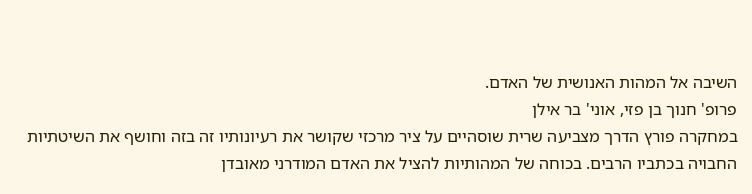השיבה אל המהות האנושית של האדם.
פרופ' חנוך בן פזי, אוני' בר אילן
במחקרה פורץ הדרך מצביעה שרית שוסהיים על ציר מרכזי שקושר את רעיונותיו זה בזה וחושף את השיטתיות החבויה בכתביו הרבים. בכוחה של המהותיות להציל את האדם המודרני מאובדן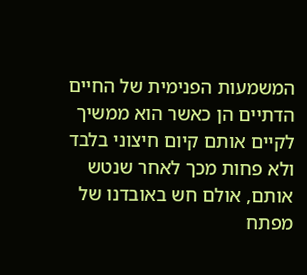המשמעות הפנימית של החיים הדתיים הן כאשר הוא ממשיך לקיים אותם קיום חיצוני בלבד ולא פחות מכך לאחר שנטש אותם, אולם חש באובדנו של מפתח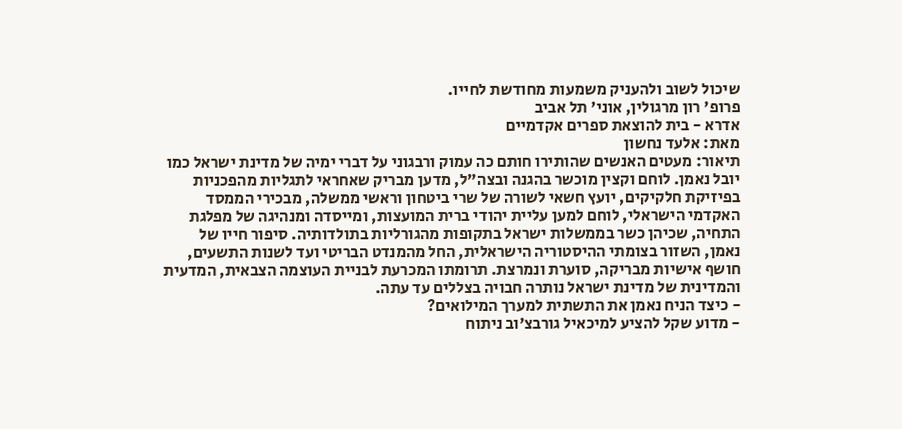שיכול לשוב ולהעניק משמעות מחודשת לחייו.
פרופ' רון מרגולין, אוני' תל אביב
אדרא - בית להוצאת ספרים אקדמיים
מאת: אלעד נחשון
תיאור: מעטים האנשים שהותירו חותם כה עמוק ורבגוני על דברי ימיה של מדינת ישראל כמו יובל נאמן. לוחם וקצין מוכשר בהגנה ובצה"ל, מדען מבריק שאחראי לתגליות מהפכניות בפיזיקת חלקיקים, יועץ חשאי לשורה של שרי ביטחון וראשי ממשלה, מבכירי הממסד האקדמי הישראלי, לוחם למען עליית יהודי ברית המועצות, ומייסדה ומנהיגה של מפלגת התחיה, שכיהן כשר בממשלות ישראל בתקופות מהגורליות בתולדותיה. סיפור חייו של נאמן, השזור בצומתי ההיסטוריה הישראלית, החל מהמנדט הבריטי ועד לשנות התשעים, חושף אישיות מבריקה, סוערת ונמרצת. תרומתו המכרעת לבניית העוצמה הצבאית, המדעית והמדינית של מדינת ישראל נותרה חבויה בצללים עד עתה.
- כיצד הניח נאמן את התשתית למערך המילואים?
- מדוע שקל להציע למיכאיל גורבצ'וב ניתוח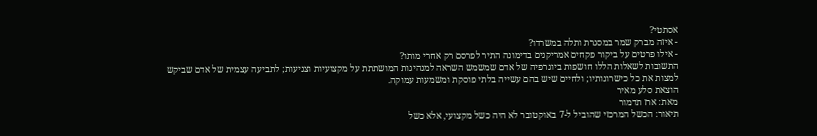אסתטי?
- איזה מברק שמר במסגרת ותלה במשרדו?
- אילו פרטים על ביקור פקחים אמריקנים בדימונה התיר לפרסם רק אחרי מותו?
התשובות לשאלות הללו חושפות ביוגרפיה של אדם שמשמש השראה למנהיגות המושתתת על מקצועיות וצניעות; לתביעה עצמית של אדם שביקש למצות את כל כישרונותיו; ולחיים שיש בהם עשייה בלתי פוסקת ומשמעות עמוקה.
הוצאת סלע מאיר
מאת: ארז תדמור
תיאור: הכשל המרכזי שהוביל ל-7 באוקטובר לא היה כשל מקצועי, אלא כשל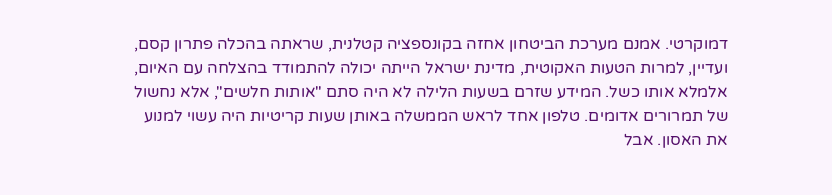דמוקרטי. אמנם מערכת הביטחון אחזה בקונספציה קטלנית, שראתה בהכלה פתרון קסם, ועדיין, למרות הטעות האקוטית, מדינת ישראל הייתה יכולה להתמודד בהצלחה עם האיום, אלמלא אותו כשל. המידע שזרם בשעות הלילה לא היה סתם "אותות חלשים", אלא נחשול של תמרורים אדומים. טלפון אחד לראש הממשלה באותן שעות קריטיות היה עשוי למנוע את האסון. אבל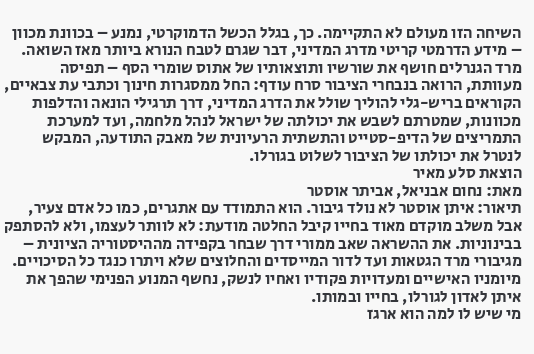השיחה הזו מעולם לא התקיימה. כך, בגלל הכשל הדמוקרטי, נמנע – בכוונת מכוון – מידע הדרמטי קריטי מדרג המדיני, דבר שגרם לטבח הנורא ביותר מאז השואה.
מרד הגנרלים חושף את שורשיו ותוצאותיו של אתוס שומרי הסף – תפיסה מעוותת, הרואה בנבחרי הציבור סרח עודף: החל ממסגרות חינוך וכתבי עת צבאיים, הקוראים בריש-גלי להוליך שולל את הדרג המדיני, דרך תרגילי הונאה והדלפות מכוונות, שמטרתם לשבש את יכולתה של ישראל לנהל מלחמה, ועד למערכת התמריצים של הדיפ-סטייט והתשתית הרעיונית של מאבק התודעה, המבקש לנטרל את יכולתו של הציבור לשלוט בגורלו.
הוצאת סלע מאיר
מאת: נחום אבניאל, אביתר אוסטר
תיאור: איתן אוסטר לא נולד גיבור. הוא התמודד עם אתגרים, כמו כל אדם צעיר, אבל משלב מוקדם מאוד בחייו קיבל החלטה מודעת: לא לוותר לעצמו, ולא להסתפק בבינוניות. את ההשראה שאב ממורי דרך שבחר בקפידה מההיסטוריה הציונית – מגיבורי מרד הגטאות ועד לדור המייסדים והחלוצים שלא ויתרו כנגד כל הסיכויים. מיומניו האישיים ומעדויות פקודיו ואחיו לנשק, נחשף המנוע הפנימי שהפך את איתן לאדון לגורלו, בחייו ובמותו.
מי שיש לו למה הוא ארגז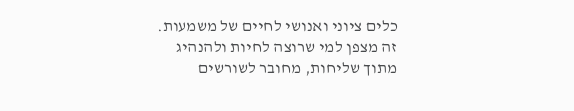כלים ציוני ואנושי לחיים של משמעות. זה מצפן למי שרוצה לחיות ולהנהיג מתוך שליחות, מחובר לשורשים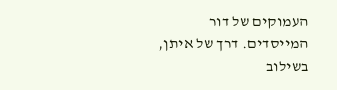העמוקים של דור המייסדים. דרך של איתן, בשילוב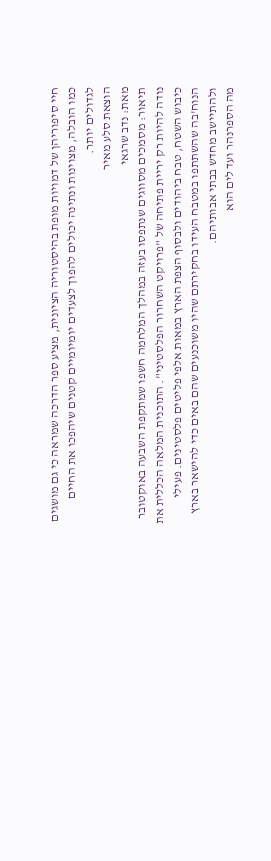חיי סיפוריהן של דמויות מופת בהיסטוריה הציונית, מציע ספר הדרכה שמראה כי גם מושגים כמו הובלה, מצוינות ונתינה יכולים להפוך לצעדים יומיומיים קטנים שיהפכו את החיים לגדולים יותר.
הוצאת סלע מאיר
מאת: נדב שרגאי
תיאור: מסמכים מסווגים שנתפסו בעזה במהלך המלחמה חשפו שמתקפת השבעה באוקטובר נודה להיות רק יריית פתיחה של "פרויקט השחרור הפלסטיני". התוכנית המלאה הכללית את כיבוש השטח, טבח ביהודים ולבסוף הצפת הארץ במאות אלפי פליטים פלסטינים. פעילי הנוח'בה שהשתתפו במטבח העידו בחקירתם שהיו משוכנעים שהם באים כדי להישאר בארץ ולהתיישב מחדש בבתי אבותיהם.
מה הספרנהר ועד לים הוא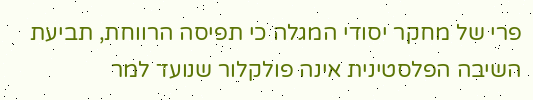פרי של מחקר יסודי המגלה כי תפיסה הרווחת, תביעת השיבה הפלסטינית אינה פולקלור שנועד למר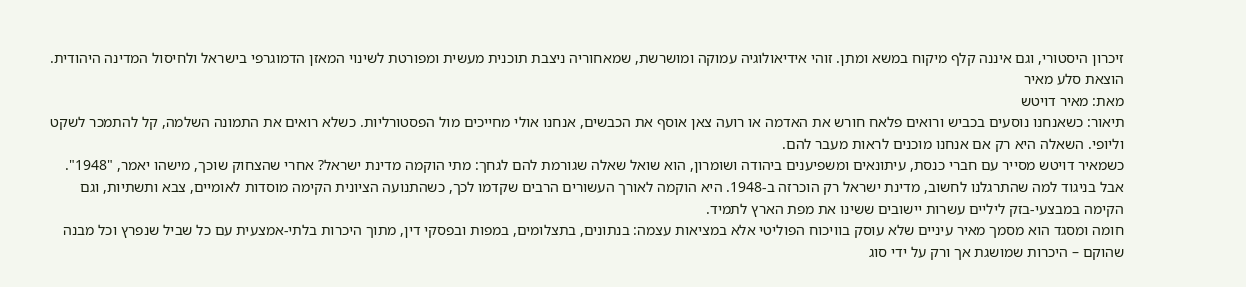זיכרון היסטורי, וגם איננה קלף מיקוח במשא ומתן. זוהי אידיאולוגיה עמוקה ומושרשת, שמאחוריה ניצבת תוכנית מעשית ומפורטת לשינוי המאזן הדמוגרפי בישראל ולחיסול המדינה היהודית.
הוצאת סלע מאיר
מאת: מאיר דויטש
תיאור: כשאנחנו נוסעים בכביש ורואים פלאח חורש את האדמה או רועה צאן אוסף את הכבשים, אנחנו אולי מחייכים מול הפסטורליות. כשלא רואים את התמונה השלמה, קל להתמכר לשקט וליופי. השאלה היא רק אם אנחנו מוכנים לראות מעבר להם.
כשמאיר דויטש מסייר עם חברי כנסת, עיתונאים ומשפיענים ביהודה ושומרון, הוא שואל שאלה שגורמת להם לגחך: מתי הוקמה מדינת ישראל? אחרי שהצחוק שוכך, מישהו יאמר, "1948". אבל בניגוד למה שהתרגלנו לחשוב, מדינת ישראל רק הוכרזה ב-1948. היא הוקמה לאורך העשורים הרבים שקדמו לכך, כשהתנועה הציונית הקימה מוסדות לאומיים, צבא ותשתיות, וגם הקימה במבצעי-בזק ליליים עשרות יישובים ששינו את מפת הארץ לתמיד.
חומה ומסגד הוא מסמך מאיר עיניים שלא עוסק בוויכוח הפוליטי אלא במציאות עצמה: בנתונים, בתצלומים, במפות ובפסקי דין, מתוך היכרות בלתי-אמצעית עם כל שביל שנפרץ וכל מבנה שהוקם – היכרות שמושגת אך ורק על ידי סוג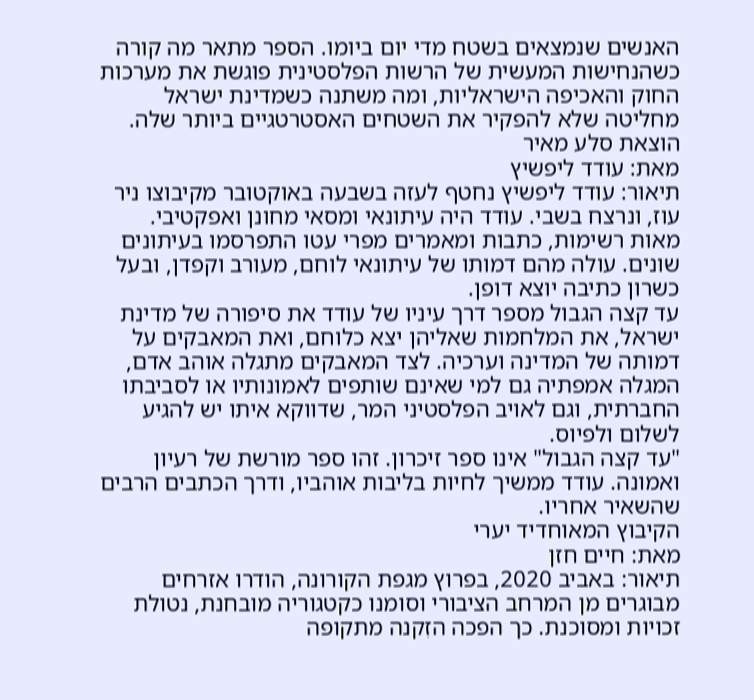האנשים שנמצאים בשטח מדי יום ביומו. הספר מתאר מה קורה כשהנחישות המעשית של הרשות הפלסטינית פוגשת את מערכות החוק והאכיפה הישראליות, ומה משתנה כשמדינת ישראל מחליטה שלא להפקיר את השטחים האסטרטגיים ביותר שלה.
הוצאת סלע מאיר
מאת: עודד ליפשיץ
תיאור: עודד ליפשיץ נחטף לעזה בשבעה באוקטובר מקיבוצו ניר עוז, ונרצח בשבי. עודד היה עיתונאי ומסאי מחונן ואפקטיבי. מאות רשימות, כתבות ומאמרים מפרי עטו התפרסמו בעיתונים שונים. עולה מהם דמותו של עיתונאי לוחם, מעורב וקפדן, ובעל כשרון כתיבה יוצא דופן.
עד קצה הגבול מספר דרך עיניו של עודד את סיפורה של מדינת ישראל, את המלחמות שאליהן יצא כלוחם, ואת המאבקים על דמותה של המדינה וערכיה. לצד המאבקים מתגלה אוהב אדם, המגלה אמפתיה גם למי שאינם שותפים לאמונותיו או לסביבתו החברתית, וגם לאויב הפלסטיני המר, שדווקא איתו יש להגיע לשלום ולפיוס.
"עד קצה הגבול" אינו ספר זיכרון. זהו ספר מורשת של רעיון ואמונה. עודד ממשיך לחיות בליבות אוהביו, ודרך הכתבים הרבים שהשאיר אחריו.
הקיבוץ המאוחדיד יערי
מאת: חיים חזן
תיאור: באביב 2020, בפרוץ מגפת הקורונה, הודרו אזרחים מבוגרים מן המרחב הציבורי וסומנו כקטגוריה מובחנת, נטולת זכויות ומסוכנת. כך הפכה הזִקנה מתקופה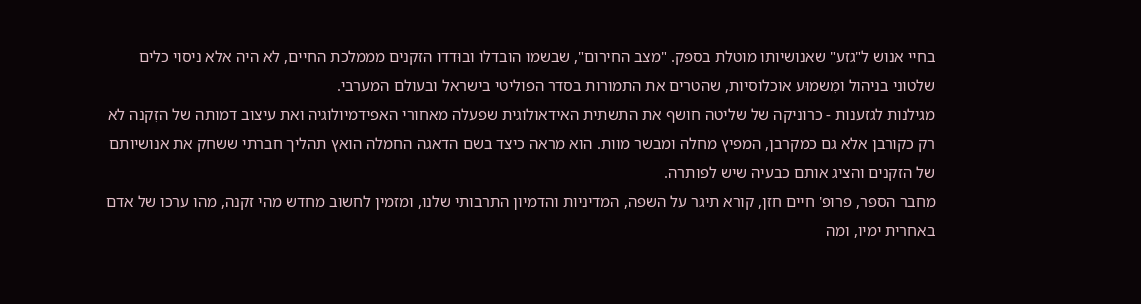בחיי אנוש ל"גזע" שאנושיותו מוטלת בספק. "מצב החירום", שבשמו הובדלו ובוּדדו הזקנים מממלכת החיים, לא היה אלא ניסוי כלים שלטוני בניהול ומִשמוּע אוכלוסיות, שהטרים את התמורות בסדר הפוליטי בישראל ובעולם המערבי.
מגילנות לגזענות - כרוניקה של שליטה חושף את התשתית האידאולוגית שפעלה מאחורי האפידמיולוגיה ואת עיצוב דמותה של הזִקנה לא רק כקורבן אלא גם כמקרבן, המפיץ מחלה ומבשר מוות. הוא מראה כיצד בשם הדאגה החמלה הואץ תהליך חברתי ששחק את אנושיותם של הזקנים והציג אותם כבעיה שיש לפותרה.
מחבר הספר, פרופ' חיים חזן, קורא תיגר על השפה, המדיניות והדמיון התרבותי שלנו, ומזמין לחשוב מחדש מהי זקנה, מהו ערכו של אדם באחרית ימיו, ומה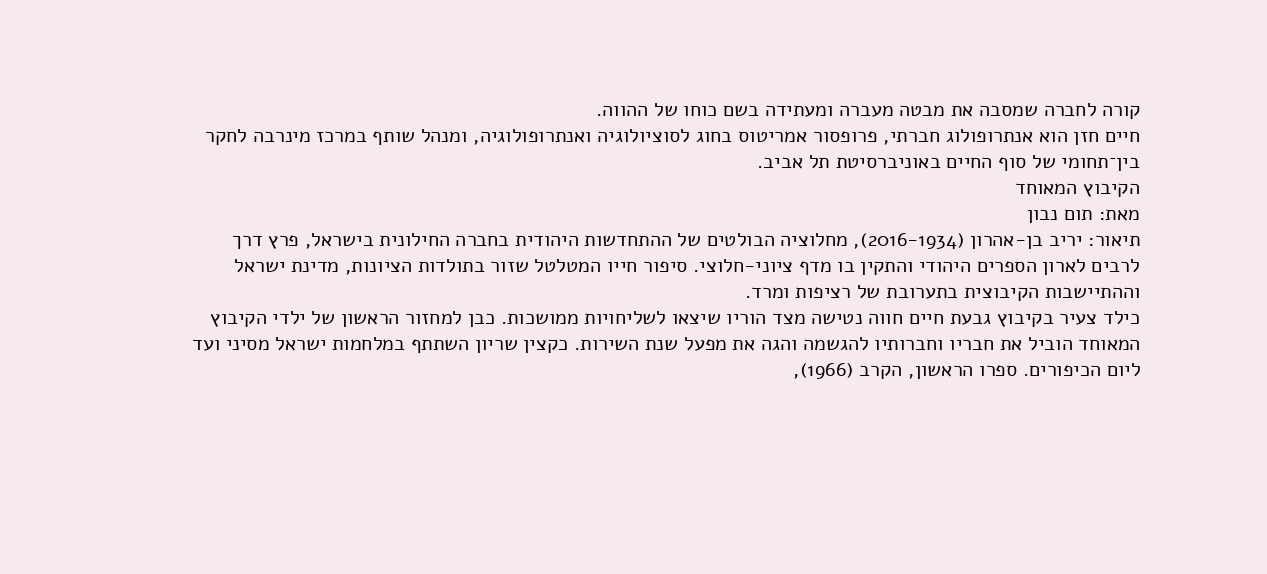קורה לחברה שמסבה את מבטה מעברה ומעתידה בשם כוחו של ההווה.
חיים חזן הוא אנתרופולוג חברתי, פרופסור אמריטוס בחוג לסוציולוגיה ואנתרופולוגיה, ומנהל שותף במרכז מינרבה לחקר בין־תחומי של סוף החיים באוניברסיטת תל אביב.
הקיבוץ המאוחד
מאת: תום נבון
תיאור: יריב בן-אהרון (2016-1934), מחלוציה הבולטים של ההתחדשות היהודית בחברה החילונית בישראל, פרץ דרך לרבים לארון הספרים היהודי והתקין בו מדף ציוני-חלוצי. סיפור חייו המטלטל שזור בתולדות הציונות, מדינת ישראל וההתיישבות הקיבוצית בתערובת של רציפות ומרד.
כילד צעיר בקיבוץ גבעת חיים חווה נטישה מצד הוריו שיצאו לשליחויות ממושכות. כבן למחזור הראשון של ילדי הקיבוץ המאוחד הוביל את חבריו וחברותיו להגשמה והגה את מפעל שנת השירות. כקצין שריון השתתף במלחמות ישראל מסיני ועד ליום הכיפורים. ספרו הראשון, הקרב (1966),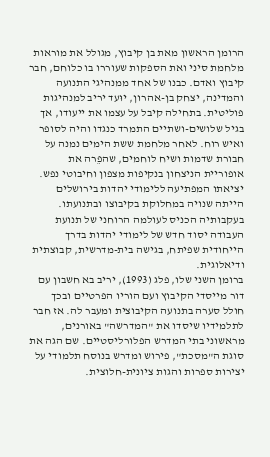הרומן הראשון מאת בן קיבוץ, מגולל את מוראות מלחמת סיני ואת הספקות שעוררו בו כלוחם, חבר קיבוץ ואדם. כבנו של אחד ממנהיגי התנועה והמדינה, יצחק בן-אהרון, יוּעד יריב למנהיגות פוליטית. בתחילה קיבל על עצמו את ייעודו, אך בגיל שלושים-ושתיים התמרד כנגדו והיה לסופר ואיש רוח. לאחר מלחמת ששת הימים נמנה על חבורת שדמות ושיח לוחמים, שהפֵרה את אופוריית הניצחון בנקיפות מצפון וחיבוטי נפש.
יציאתו המפתיעה ללימודי יהדות בירושלים הייתה שנויה במחלוקת בקיבוצו ובתנועתו. בעקבותיה הכניס לעולמה הרוחני של תנועת העבודה יסוד חדש של לימודי יהדות בדרך הייחודית שפיתח, בגישה בית-מדרשית, קבוצתית ודיאלוגית.
ברומן השני שלו, פלג (1993), יריב בא חשבון עם דור מייסדי הקיבוץ ועם הוריו הפרטיים ובכך חולל סערה בתנועה הקיבוצית ומעבר לה. אז חבר לתלמידיו שיסדו את "המדרשה" באורנים, מראשוני בתי המדרש הפלורליסטיים. שם הגה את סוגת ה"מסכת", פירוש ומדרש בנוסח תלמודי על יצירות ספרות והגות ציונית-חלוצית.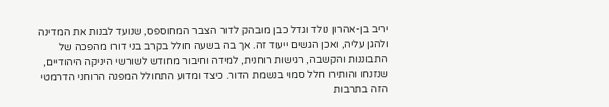יריב בן-אהרון נולד וגדל כבן מובהק לדור הצבר המחוספס, שנועד לבנות את המדינה ולהגן עליה, ואכן הגשים ייעוד זה. אך בה בשעה חולל בקרב בני דורו מהפכה של התבוננות והקשבה, רגישות רוחנית, למידה וחיבור מחודש לשורשי היניקה היהודיים, שנזנחו והותירו חלל סמוי בנשמת הדור. כיצד ומדוע התחולל המפנה הרוחני הדרמטי הזה בתרבות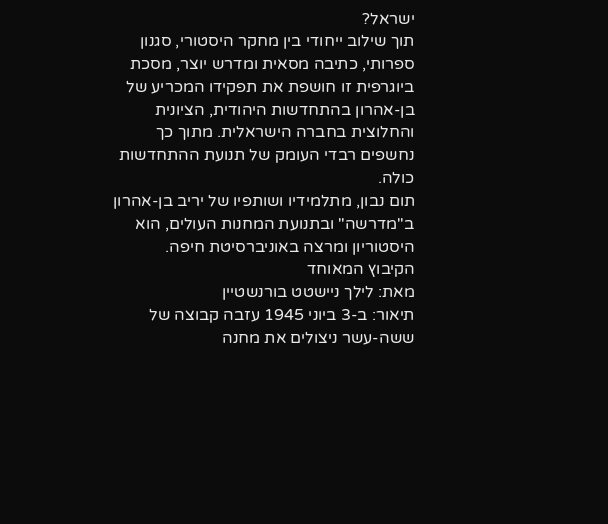ישראל?
תוך שילוב ייחודי בין מחקר היסטורי, סגנון ספרותי, כתיבה מסאית ומדרש יוצר, מסכת ביוגרפית זו חושפת את תפקידו המכריע של בן-אהרון בהתחדשות היהודית, הציונית והחלוצית בחברה הישראלית. מתוך כך נחשפים רבדי העומק של תנועת ההתחדשות כולה.
תום נבון, מתלמידיו ושותפיו של יריב בן-אהרון ב"מדרשה" ובתנועת המחנות העולים, הוא היסטוריון ומרצה באוניברסיטת חיפה.
הקיבוץ המאוחד
מאת: לילך ניישטט בורנשטיין
תיאור: ב-3 ביוני 1945 עזבה קבוצה של ששה-עשר ניצולים את מחנה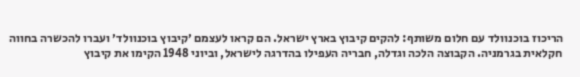הריכוז בוכנוולד עם חלום משותף: להקים קיבוץ בארץ ישראל. הם קראו לעצמם ׳קיבוץ בוכנוולד׳ ועברו להכשרה בחווה חקלאית בגרמניה. הקבוצה הלכה וגדלה, חבריה העפילו בהדרגה לישראל, וביוני 1948 הקימו את קיבוץ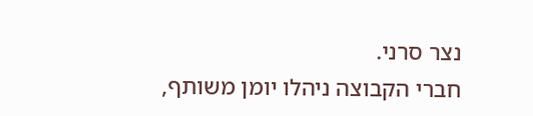נצר סרני.
חברי הקבוצה ניהלו יומן משותף,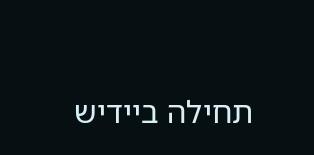תחילה ביידיש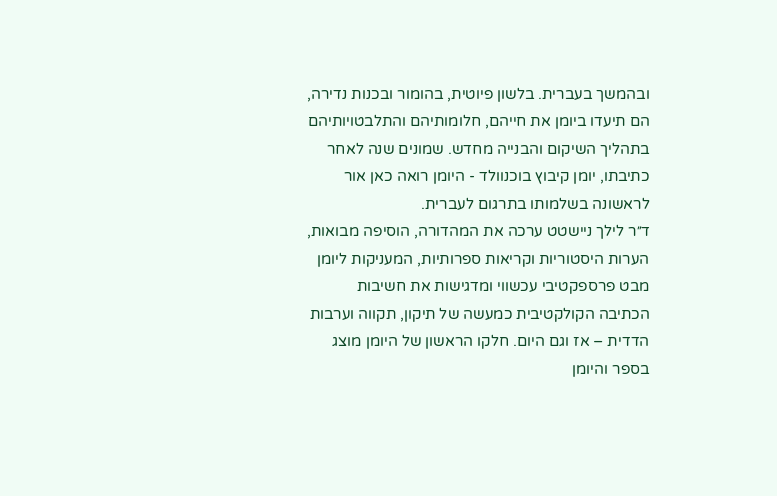ובהמשך בעברית. בלשון פיוטית, בהומור ובכנות נדירה, הם תיעדו ביומן את חייהם, חלומותיהם והתלבטויותיהם בתהליך השיקום והבנייה מחדש. שמונים שנה לאחר כתיבתו, יומן קיבוץ בוכנוולד - היומן רואה כאן אור לראשונה בשלמותו בתרגום לעברית.
ד״ר לילך ניישטט ערכה את המהדורה, הוסיפה מבואות, הערות היסטוריות וקריאות ספרותיות, המעניקות ליומן מבט פרספקטיבי עכשווי ומדגישות את חשיבות הכתיבה הקולקטיבית כמעשה של תיקון, תקווה וערבות הדדית – אז וגם היום. חלקו הראשון של היומן מוצג בספר והיומן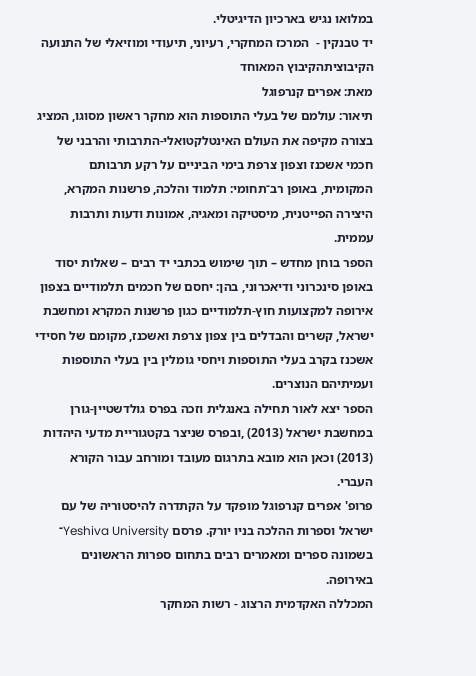במלואו נגיש בארכיון הדיגיטלי.
יד טבנקין -  המרכז המחקרי, רעיוני, תיעודי ומוזיאלי של התנועה הקיבוציתהקיבוץ המאוחד
מאת: אפרים קנרפוגל
תיאור: עולמם של בעלי התוספות הוא מחקר ראשון מסוגו, המציג בצורה מקיפה את העולם האינטלקטואלי-התרבותי והרבני של חכמי אשכנז וצפון צרפת בימי הביניים על רקע תרבותם המקומית, באופן רב־תחומי: תלמוד והלכה, פרשנות המקרא, היצירה הפייטנית, מיסטיקה ומאגיה, אמונות ודעות ותרבות עממית.
הספר בוחן מחדש – תוך שימוש בכתבי יד רבים – שאלות יסוד באופן סינכרוני ודיאכרוני, בהן: יחסם של חכמים תלמודיים בצפון אירופה למקצועות חוץ-תלמודיים כגון פרשנות המקרא ומחשבת ישראל, קשרים והבדלים בין צפון צרפת ואשכנז, מקומם של חסידי אשכנז בקרב בעלי התוספות ויחסי גומלין בין בעלי התוספות ועמיתיהם הנוצרים.
הספר יצא לאור תחילה באנגלית וזכה בפרס גולדשטיין-גורן במחשבת ישראל (2013) ,ובפרס שניצר בקטגוריית מדעי היהדות (2013) וכאן הוא מובא בתרגום מעובד ומורחב עבור הקורא העברי.
פרופ' אפרים קנרפוגל מופקד על הקתדרה להיסטוריה של עם ישראל וספרות ההלכה בניו יורק. פרסם Yeshiva University־ בשמונה ספרים ומאמרים רבים בתחום ספרות הראשונים באירופה.
המכללה האקדמית הרצוג - רשות המחקר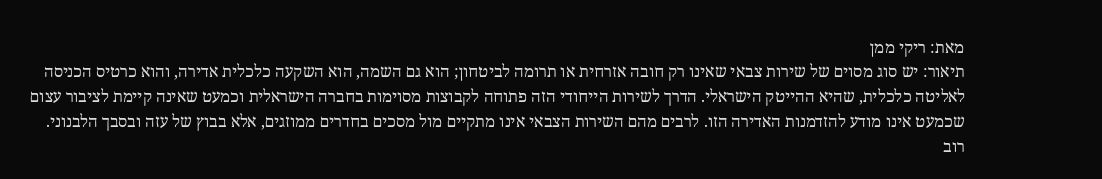מאת: ריקי ממן
תיאור: יש סוג מסוים של שירות צבאי שאינו רק חובה אזרחית או תרומה לביטחון; הוא גם השמה, הוא השקעה כלכלית אדירה, והוא כרטיס הכניסה לאליטה כלכלית, שהיא ההייטק הישראלי. הדרך לשירות הייחודי הזה פתוחה לקבוצות מסוימות בחברה הישראלית וכמעט שאינה קיימת לציבור עצום שכמעט אינו מודע להזדמנות האדירה הזו. לרבים מהם השירות הצבאי אינו מתקיים מול מסכים בחדרים ממוזגים, אלא בבוץ של עזה ובסבך הלבנוני.
רוב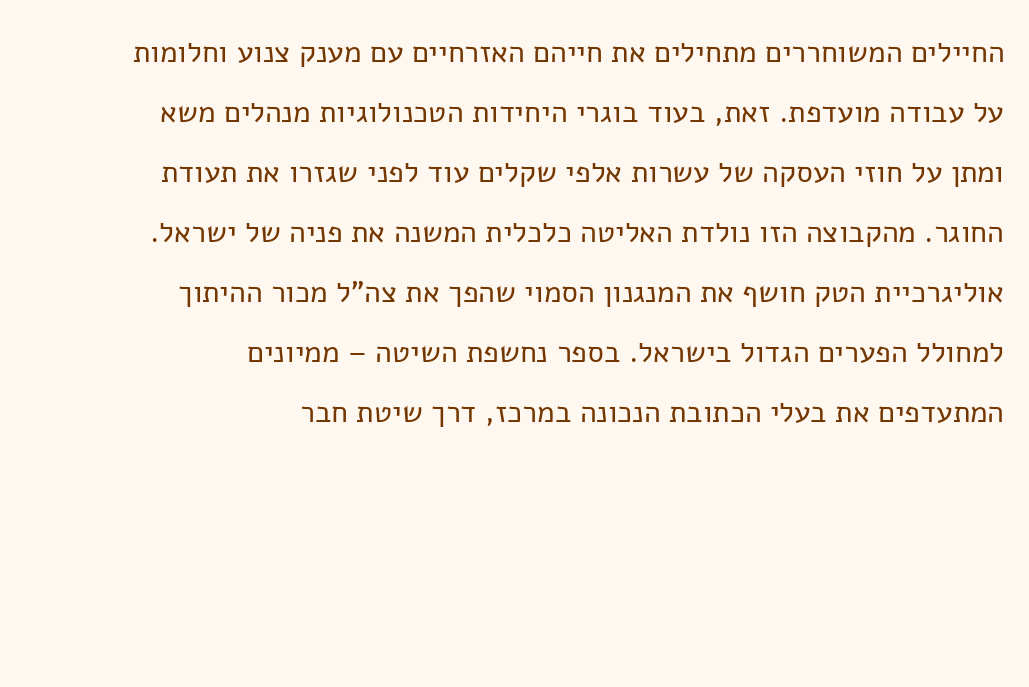החיילים המשוחררים מתחילים את חייהם האזרחיים עם מענק צנוע וחלומות על עבודה מועדפת. זאת, בעוד בוגרי היחידות הטכנולוגיות מנהלים משא ומתן על חוזי העסקה של עשרות אלפי שקלים עוד לפני שגזרו את תעודת החוגר. מהקבוצה הזו נולדת האליטה כלכלית המשנה את פניה של ישראל.
אוליגרכיית הטק חושף את המנגנון הסמוי שהפך את צה"ל מכור ההיתוך למחולל הפערים הגדול בישראל. בספר נחשפת השיטה – ממיונים המתעדפים את בעלי הכתובת הנכונה במרכז, דרך שיטת חבר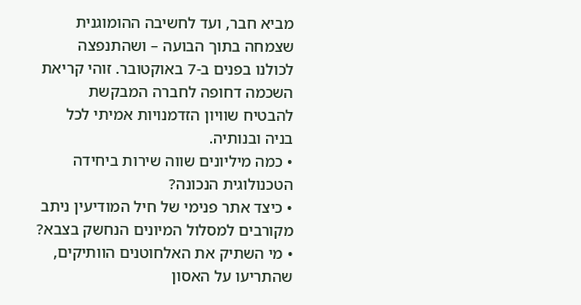מביא חבר, ועד לחשיבה ההומוגנית שצמחה בתוך הבועה – ושהתנפצה לכולנו בפנים ב-7 באוקטובר. זוהי קריאת השכמה דחופה לחברה המבקשת להבטיח שוויון הזדמנויות אמיתי לכל בניה ובנותיה.
• כמה מיליונים שווה שירות ביחידה הטכנולוגית הנכונה?
• כיצד אתר פנימי של חיל המודיעין ניתב מקורבים למסלול המיונים הנחשק בצבא?
• מי השתיק את האלחוטנים הוותיקים, שהתריעו על האסון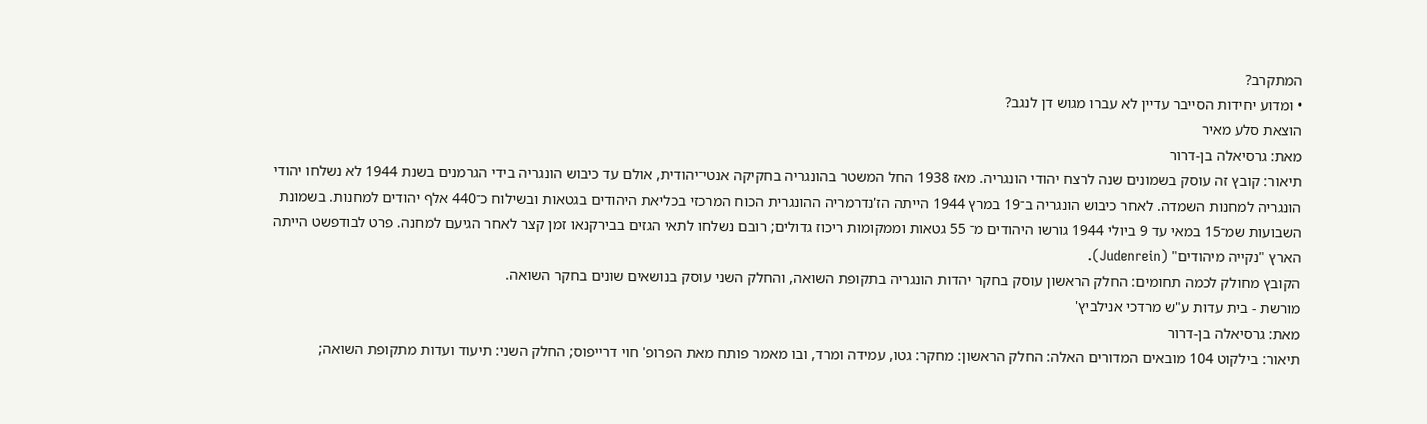המתקרב?
• ומדוע יחידות הסייבר עדיין לא עברו מגוש דן לנגב?
הוצאת סלע מאיר
מאת: גרסיאלה בן-דרור
תיאור: קובץ זה עוסק בשמונים שנה לרצח יהודי הונגריה. מאז 1938 החל המשטר בהונגריה בחקיקה אנטי־יהודית, אולם עד כיבוש הונגריה בידי הגרמנים בשנת 1944 לא נשלחו יהודי הונגריה למחנות השמדה. לאחר כיבוש הונגריה ב־19 במרץ 1944 הייתה הז'נדרמריה ההונגרית הכוח המרכזי בכליאת היהודים בגטאות ובשילוח כ־440 אלף יהודים למחנות. בשמונת השבועות שמ־15 במאי עד 9 ביולי 1944 גורשו היהודים מ־ 55 גטאות וממקומות ריכוז גדולים; רובם נשלחו לתאי הגזים בבירקנאו זמן קצר לאחר הגיעם למחנה. פרט לבודפשט הייתה הארץ "נקייה מיהודים" (Judenrein).
הקובץ מחולק לכמה תחומים: החלק הראשון עוסק בחקר יהדות הונגריה בתקופת השואה, והחלק השני עוסק בנושאים שונים בחקר השואה.
מורשת - בית עדות ע"ש מרדכי אנילביץ'
מאת: גרסיאלה בן-דרור
תיאור: בילקוט 104 מובאים המדורים האלה: החלק הראשון: מחקר: גטו, עמידה ומרד, ובו מאמר פותח מאת הפרופ' חוי דרייפוס; החלק השני: תיעוד ועדות מתקופת השואה;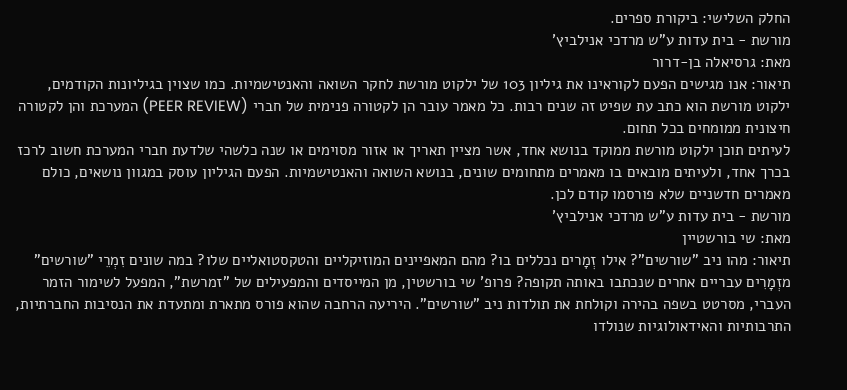החלק השלישי: ביקורת ספרים.
מורשת - בית עדות ע"ש מרדכי אנילביץ'
מאת: גרסיאלה בן-דרור
תיאור: אנו מגישים הפעם לקוראינו את גיליון 103 של ילקוט מורשת לחקר השואה והאנטישמיות. כמו שצוין בגיליונות הקודמים, ילקוט מורשת הוא כתב עת שפיט זה שנים רבות. כל מאמר עובר הן לקטורה פנימית של חברי (PEER REVIEW) המערכת והן לקטורה חיצונית ממומחים בכל תחום.
לעיתים תוכן ילקוט מורשת ממוקד בנושא אחד, אשר מציין תאריך או אזור מסוימים או שנה כלשהי שלדעת חברי המערכת חשוב לרכז בכרך אחד, ולעיתים מובאים בו מאמרים מתחומים שונים, בנושא השואה והאנטישמיות. הפעם הגיליון עוסק במגוון נושאים, כולם מאמרים חדשניים שלא פורסמו קודם לכן.
מורשת - בית עדות ע"ש מרדכי אנילביץ'
מאת: שי בורשטיין
תיאור: מהו ניב "שורשים"? אילו זְמָרים נכללים בו? מהם המאפיינים המוזיקליים והטקסטואליים שלו? במה שונים זִמְרֵי "שורשים" מזְמָרִים עבריים אחרים שנכתבו באותה תקופה? פרופ' שי בורשטין, מן המייסדים והמפעילים של "זמרשת", המפעל לשימור הזמר העברי, מסרטט בשפה בהירה וקולחת את תולדות ניב "שורשים". היריעה הרחבה שהוא פורס מתארת ומתעדת את הנסיבות החברתיות, התרבותיות והאידאולוגיות שנולדו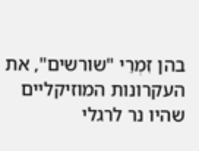בהן זִמְרֵי "שורשים", את העקרונות המוזיקליים שהיו נר לרגלי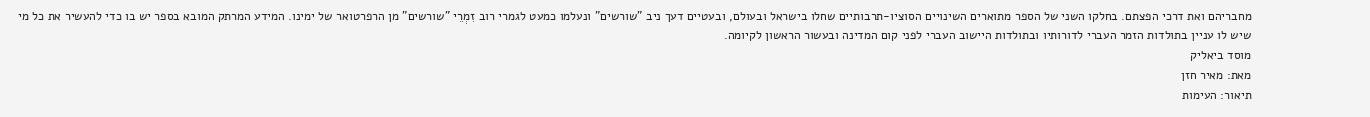מחבריהם ואת דרכי הפצתם. בחלקו השני של הספר מתוארים השינויים הסוציו-תרבותיים שחלו בישראל ובעולם, ובעטיים דעך ניב "שורשים" ונעלמו כמעט לגמרי רוב זִמְרֵי "שורשים" מן הרפרטואר של ימינו. המידע המרתק המובא בספר יש בו כדי להעשיר את כל מי שיש לו עניין בתולדות הזמר העברי לדורותיו ובתולדות היישוב העברי לפני קום המדינה ובעשור הראשון לקיומה.
מוסד ביאליק
מאת: מאיר חזן
תיאור: העימות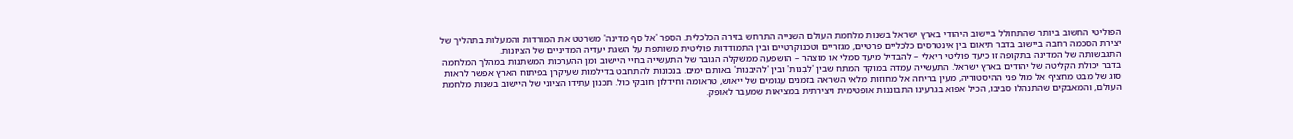הפוליטי החשוב ביותר שהתחולל ביישוב היהודי בארץ ישראל בשנות מלחמת העולם השנייה התרחש בזירה הכלכלית. הספר 'אל סף מדינה' משרטט את המורדות והמעלות בתהליך של יצירת הסכמה רחבה ביישוב בדבר תיאום בין אינטרסים כלכליים פרטיים, מגזריים וטכנוקרטיים ובין התמודדות פוליטית משותפת על השגת יעדיה המדיניים של הציונות.
התגבשותה של המדינה בתקופה זו כיעד פוליטי ריאלי – להבדיל מיעד סמלי או מוצהר – הושפעה ממשקלה הגובר של התעשייה בחיי היישוב ומן ההערכות המשתנות במהלך המלחמה בדבר יכולת הקליטה של יהודים בארץ ישראל. התעשייה עמדה במוקד המתח שבין 'לִבְנות' ובין 'להיבנות' באותם ימים. בנכונות להתחבט בדילמות שעיקרן בפיתוח הארץ אפשר לראות סוג של מבט מחציף אל מול פני ההיסטוריה, מעין בריחה אל מחוזות מלאי השראה בזמנים עגומים של ייאוש, טראומה וחידלון חובקי כול. תכנון עתידו הציוני של היישוב בשנות מלחמת העולם, והמאבקים שהתנהלו סביבו, הכיל אפוא בגרעינו התבוננות אופטימית ויצירתית במציאות שמעבר לאופק.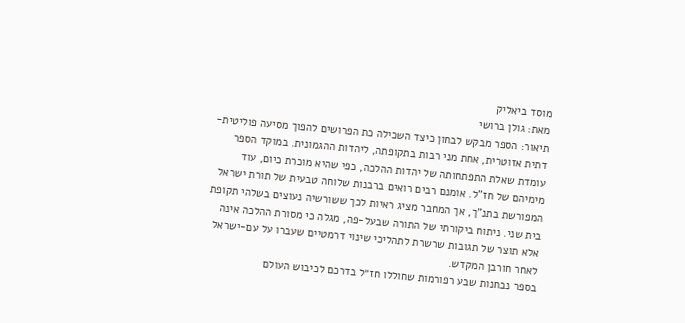מוסד ביאליק
מאת: גולן ברושי
תיאור: הספר מבקש לבחון כיצד השכילה כת הפרושים להפוך מסיעה פוליטית-דתית אזוטרית, אחת מני רבות בתקופתה, ליהדות ההגמונית. במוקד הספר עומדת שאלת התפתחותה של יהדות ההלכה, כפי שהיא מוכרת כיום, עוד מימיהם של חז"ל. אומנם רבים רואים ברבנות שלוחה טבעית של תורת ישראל המפורשת בתנ"ך, אך המחבר מציג ראיות לכך ששורשיה נעוצים בשלהי תקופת בית שני. ניתוח ביקורתי של התורה שבעל-פה, מגלה כי מסורת ההלכה אינה אלא תוצר של תגובות שרשרת לתהליכי שינוי דרמטיים שעברו על עם-ישראל לאחר חורבן המקדש.
בספר נבחנות שבע רפורמות שחוללו חז״ל בדרכם לכיבוש העולם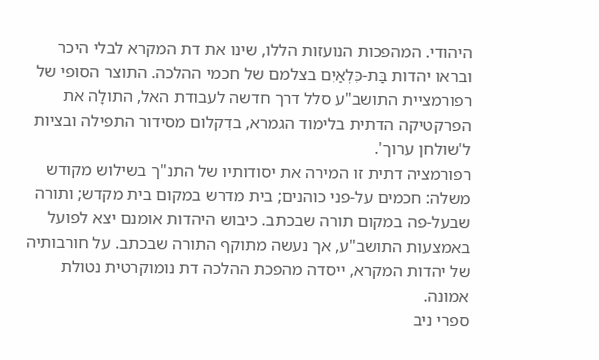היהודי. המהפכות הנועזות הללו, שינו את דת המקרא לבלי היכר ובראו יהדות בַּת-כִּלְאַיִם בצלמם של חכמי ההלכה. התוצר הסופי של רפורמציית התושב"ע סלל דרך חדשה לעבודת האל, התולָה את הפרקטיקה הדתית בלימוד הגמרא, בדִקלום מסידור התפילה ובציות ל'שולחן ערוך'.
רפורמציה דתית זו המירה את יסודותיו של התנ"ך בשילוש מקודש משלה: חכמים על-פני כוהנים; בית מדרש במקום בית מקדש; ותורה שבעל-פה במקום תורה שבכתב. כיבוש היהדות אומנם יצא לפועל באמצעות התושב"ע, אך נעשה מתוקף התורה שבכתב. על חורבותיה של יהדות המקרא, ייסדה מהפכת ההלכה דת נומוקרטית נטולת אמונה.
ספרי ניב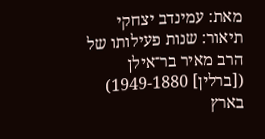מאת: עמינדב יצחקי
תיאור: שנות פעילותו של הרב מאיר בר־אילן ([ברלין] 1949-1880) בארץ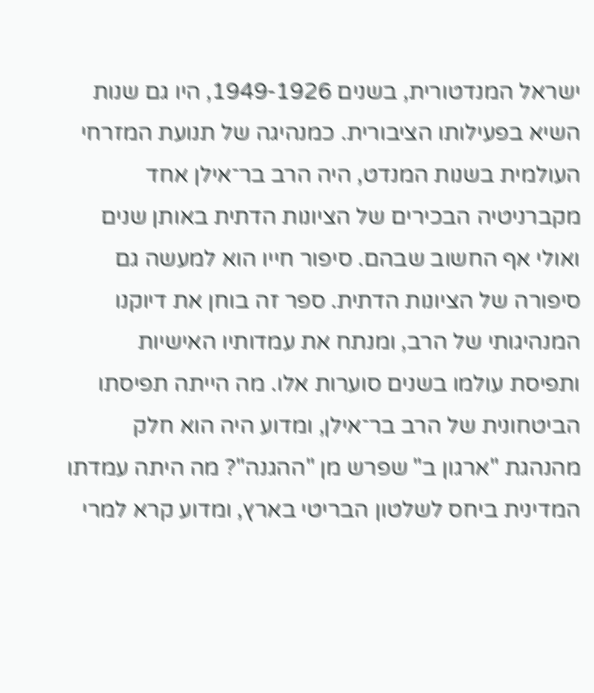ישראל המנדטורית, בשנים 1949-1926, היו גם שנות השיא בפעילותו הציבורית. כמנהיגה של תנועת המזרחי העולמית בשנות המנדט, היה הרב בר־אילן אחד מקברניטיה הבכירים של הציונות הדתית באותן שנים ואולי אף החשוב שבהם. סיפור חייו הוא למעשה גם סיפורה של הציונות הדתית. ספר זה בוחן את דיוקנו המנהיגותי של הרב, ומנתח את עמדותיו האישיות ותפיסת עולמו בשנים סוערות אלו. מה הייתה תפיסתו הביטחונית של הרב בר־אילן, ומדוע היה הוא חלק מהנהגת "ארגון ב" שפרש מן "ההגנה"? מה היתה עמדתו המדינית ביחס לשלטון הבריטי בארץ, ומדוע קרא למרי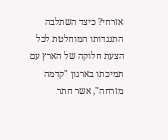אזרחי? כיצד השתלבה התנגדותו המוחלטת לכל הצעת חלוקה של הארץ עם תמיכתו בארגון "קדמה מזרחה", אשר חתר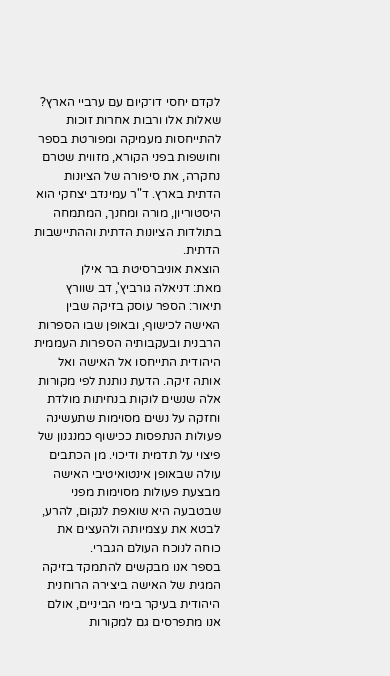לקדם יחסי דו־קיום עם ערביי הארץ? שאלות אלו ורבות אחרות זוכות להתייחסות מעמיקה ומפורטת בספר וחושפות בפני הקורא, מזווית שטרם נחקרה, את סיפורה של הציונות הדתית בארץ. ד"ר עמינדב יצחקי הוא היסטוריון, מורה ומחנך, המתמחה בתולדות הציונות הדתית וההתיישבות הדתית.
הוצאת אוניברסיטת בר אילן
מאת: דניאלה גורביץ', דב שוורץ
תיאור: הספר עוסק בזיקה שבין האישה לכישוף, ובאופן שבו הספרות הרבנית ובעקבותיה הספרות העממית היהודית התייחסו אל האישה ואל אותה זיקה. הדעת נותנת לפי מקורות אלה שנשים לוקות בנחיתות מולדת וחזקה על נשים מסוימות שתעשינה פעולות הנתפסות ככישוף כמנגנון של פיצוי על תדמית ודיכוי. מן הכתבים עולה שבאופן אינטואיטיבי האישה מבצעת פעולות מסוימות מפני שבטבעה היא שואפת לנקום, להרע, לבטא את עצמיותה ולהעצים את כוחה לנוכח העולם הגברי.
בספר אנו מבקשים להתמקד בזיקה המגית של האישה ביצירה הרוחנית היהודית בעיקר בימי הביניים, אולם אנו מתפרסים גם למקורות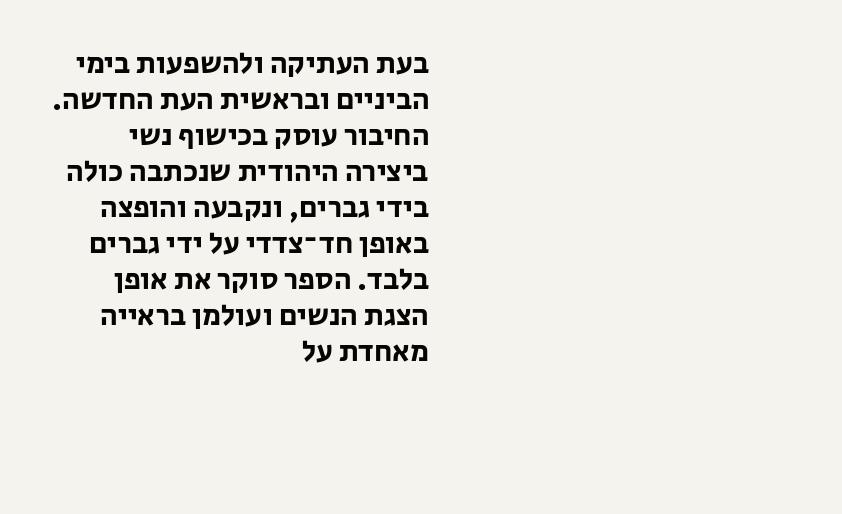בעת העתיקה ולהשפעות בימי הביניים ובראשית העת החדשה. החיבור עוסק בכישוף נשי ביצירה היהודית שנכתבה כולה בידי גברים, ונקבעה והופצה באופן חד־צדדי על ידי גברים בלבד. הספר סוקר את אופן הצגת הנשים ועולמן בראייה מאחדת על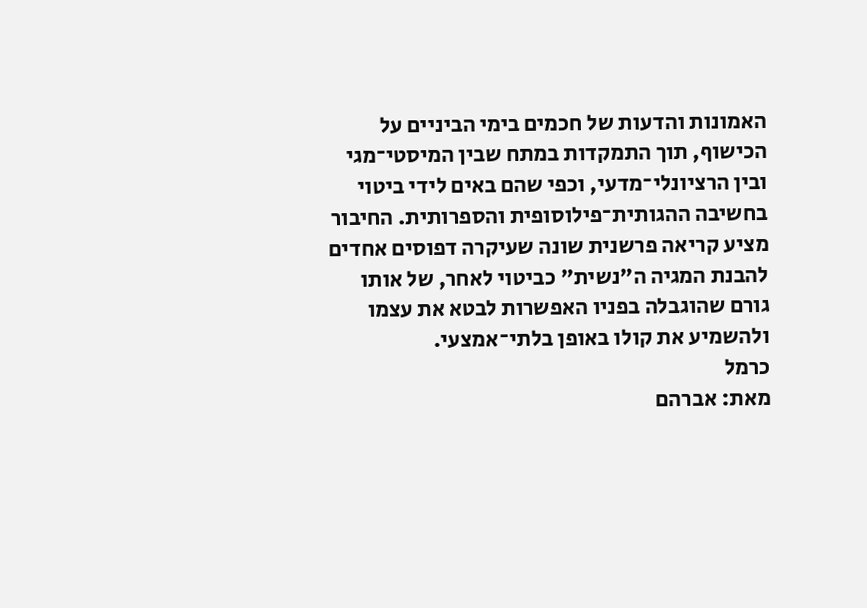האמונות והדעות של חכמים בימי הביניים על הכישוף, תוך התמקדות במתח שבין המיסטי־מגי ובין הרציונלי־מדעי, וכפי שהם באים לידי ביטוי בחשיבה ההגותית־פילוסופית והספרותית. החיבור מציע קריאה פרשנית שונה שעיקרה דפוסים אחדים להבנת המגיה ה"נשית" כביטוי לאחר, של אותו גורם שהוגבלה בפניו האפשרות לבטא את עצמו ולהשמיע את קולו באופן בלתי־אמצעי.
כרמל
מאת: אברהם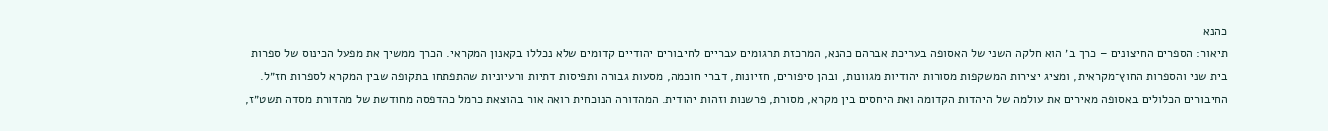כהנא
תיאור: הספרים החיצונים – כרך ב׳ הוא חלקה השני של האסופה בעריכת אברהם כהנא, המרכזת תרגומים עבריים לחיבורים יהודיים קדומים שלא נכללו בקאנון המקראי. הכרך ממשיך את מפעל הכינוס של ספרות בית שני והספרות החוץ־מקראית, ומציג יצירות המשקפות מסורות יהודיות מגוונות, ובהן סיפורים, חזיונות, דברי חוכמה, מסעות גבורה ותפיסות דתיות ורעיוניות שהתפתחו בתקופה שבין המקרא לספרות חז״ל. החיבורים הכלולים באסופה מאירים את עולמה של היהדות הקדומה ואת היחסים בין מקרא, מסורת, פרשנות וזהות יהודית. המהדורה הנוכחית רואה אור בהוצאת כרמל כהדפסה מחודשת של מהדורת מסדה תשט״ז,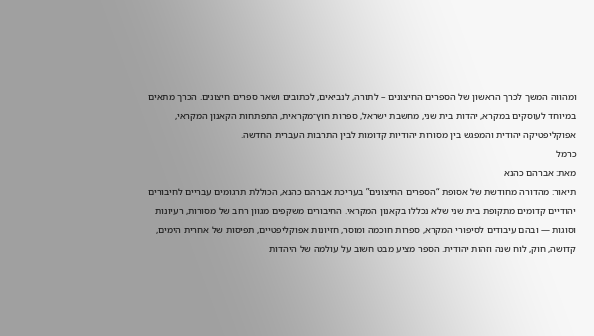ומהווה המשך לכרך הראשון של הספרים החיצונים – לתורה, לנביאים, לכתובים ושאר ספרים חיצונים. הכרך מתאים במיוחד לעוסקים במקרא, יהדות בית שני, מחשבת ישראל, ספרות חוץ־מקראית, התפתחות הקאנון המקראי, אפוקליפטיקה יהודית והמפגש בין מסורות יהודיות קדומות לבין התרבות העברית החדשה.
כרמל
מאת: אברהם כהנא
תיאור: מהדורה מחודשת של אסופת “הספרים החיצונים” בעריכת אברהם כהנא, הכוללת תרגומים עבריים לחיבורים יהודיים קדומים מתקופת בית שני שלא נכללו בקאנון המקראי. החיבורים משקפים מגוון רחב של מסורות, רעיונות וסוגות — ובהם עיבודים לסיפורי המקרא, ספרות חוכמה ומוסר, חזיונות אפוקליפטיים, תפיסות של אחרית הימים, קדושה, חוק, לוח שנה וזהות יהודית. הספר מציע מבט חשוב על עולמה של היהדות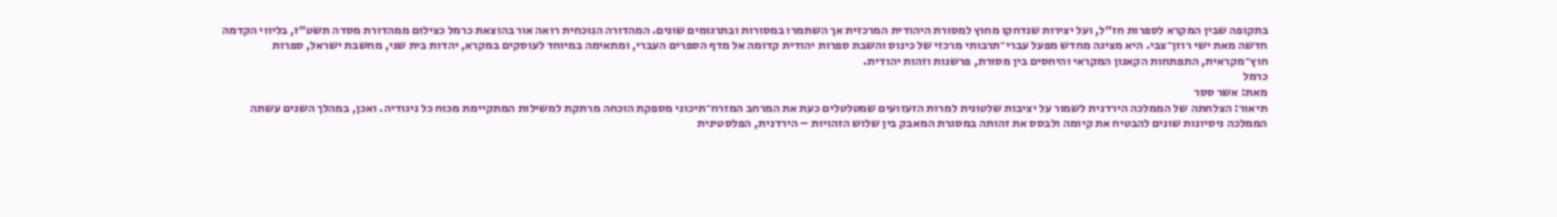בתקופה שבין המקרא לספרות חז״ל, ועל יצירות שנדחקו מחוץ למסורת היהודית המרכזית אך השתמרו במסורות ובתרגומים שונים. המהדורה הנוכחית רואה אור בהוצאת כרמל כצילום ממהדורת מסדה תשט״ז, בליווי הקדמה חדשה מאת ישי רוזן־צבי. היא מציגה מחדש מפעל עברי־תרבותי מרכזי של כינוס והשבת ספרות יהודית קדומה אל מדף הספרים העברי, ומתאימה במיוחד לעוסקים במקרא, יהדות בית שני, מחשבת ישראל, ספרות חוץ־מקראית, התפתחות הקאנון המקראי והיחסים בין מסורת, פרשנות וזהות יהודית.
כרמל
מאת: אשר ססר
תיאור: הצלחתה של הממלכה הירדנית לשמור על יציבות שלטונית למרות הזעזועים שמטלטלים כעת את המרחב המזרח־תיכוני מספקת הוכחה מרתקת למשילות המתקיימת מכוח כל ניגודיה. ואכן, במהלך השנים עשתה הממלכה ניסיונות שונים להבטיח את קיומה ולבסס את זהותה במסגרת המאבק בין שלוש הזהויות – הירדנית, הפלסטינית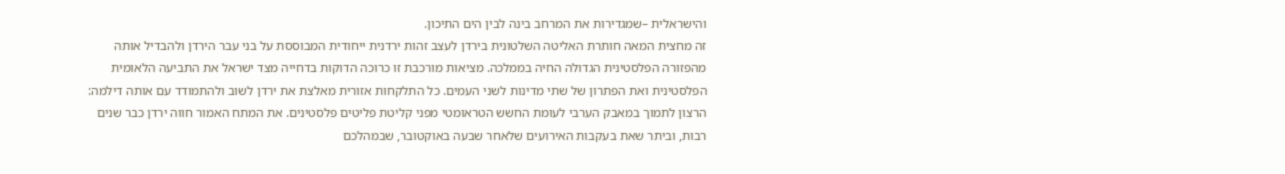והישראלית –שמגדירות את המרחב בינה לבין הים התיכון.
זה מחצית המאה חותרת האליטה השלטונית בירדן לעצב זהות ירדנית ייחודית המבוססת על בני עבר הירדן ולהבדיל אותה מהפזורה הפלסטינית הגדולה החיה בממלכה. מציאות מורכבת זו כרוכה הדוקות בדחייה מצד ישראל את התביעה הלאומית הפלסטינית ואת הפתרון של שתי מדינות לשני העמים. כל התלקחות אזורית מאלצת את ירדן לשוב ולהתמודד עם אותה דילמה: הרצון לתמוך במאבק הערבי לעומת החשש הטראומטי מפני קליטת פליטים פלסטינים. את המתח האמור חווה ירדן כבר שנים רבות, וביתר שאת בעקבות האירועים שלאחר שבעה באוקטובר, שבמהלכם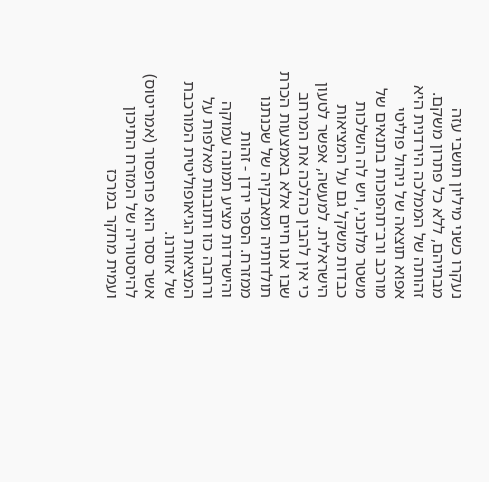נעקרו כשני מיליון תושבי עזה מבתיהם, ללא כל פתרון משקם.
זהותה של הממלכה הירדנית היא אפוא תוצאה של ניהול פוליטי מורכב ורב־תהפוכות בתנאים של משטר מלוכני, ויש לה השלכות כבדות משקל גם על המציאות הישראלית. למעשה, אפשר לטעון כי אין להבין כהלכה את המרחב שבו אנו חיים אלא באמצעות הכרת תולדותיה ומאבקיה של שכנתנו ממזרח. הספר ירדן - זהות והישרדות מציע תמונה עמוקה ורחבה כזו ותובנות מאלפות על המציאות הגיאופוליטית המורכבת של אזורנו.
אשר ססר הוא פרופסור (אמריטוס) להיסטוריה של המזרח התיכון ועמית מחקר במרכז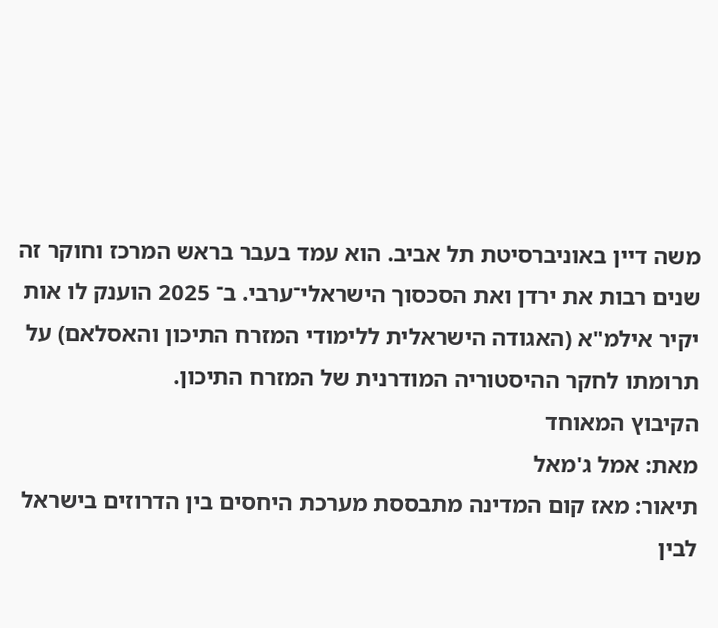משה דיין באוניברסיטת תל אביב. הוא עמד בעבר בראש המרכז וחוקר זה שנים רבות את ירדן ואת הסכסוך הישראלי־ערבי. ב־ 2025 הוענק לו אות יקיר אילמ"א (האגודה הישראלית ללימודי המזרח התיכון והאסלאם) על תרומתו לחקר ההיסטוריה המודרנית של המזרח התיכון.
הקיבוץ המאוחד
מאת: אמל ג'מאל
תיאור: מאז קום המדינה מתבססת מערכת היחסים בין הדרוזים בישראל לבין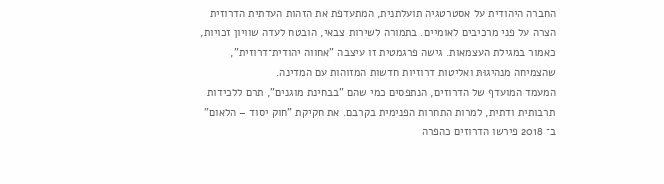החברה היהודית על אסטרטגיה תועלתנית, המתעדפת את הזהות העדתית הדרוזית הצרה על פני מרכיבים לאומיים. בתמורה לשירות צבאי, הובטח לעדה שוויון זכויות, כאמור במגילת העצמאות. גישה פרגמטית זו עיצבה "אחווה יהודית־דרוזית", שהצמיחה מנהיגוּתּ ואליטות דרוזיות חדשות המזוהות עם המדינה.
המעמד המועדף של הדרוזים, הנתפסים כמי שהם "בבחינת מוגנים", תרם ללכידות תרבותית ודתית, למרות התחרות הפנימית בקרבם. את חקיקת "חוק יסוד – הלאום" ב־ 2018 פירשו הדרוזים כהפרה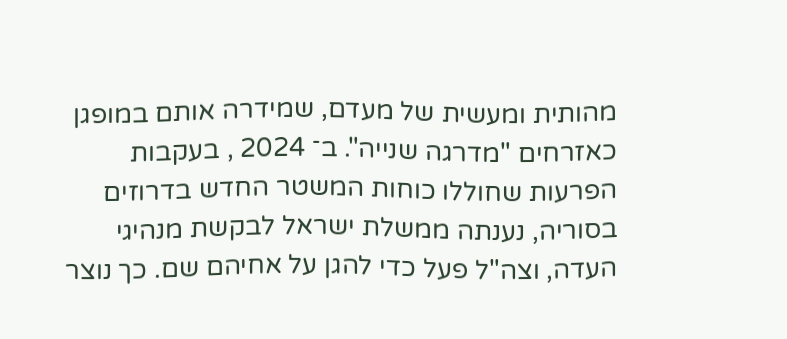מהותית ומעשית של מעדם, שמידרה אותם במופגן כאזרחים "מדרגה שנייה". ב־ 2024 , בעקבות הפרעות שחוללו כוחות המשטר החדש בדרוזים בסוריה, נענתה ממשלת ישראל לבקשת מנהיגי העדה, וצה"ל פעל כדי להגן על אחיהם שם. כך נוצר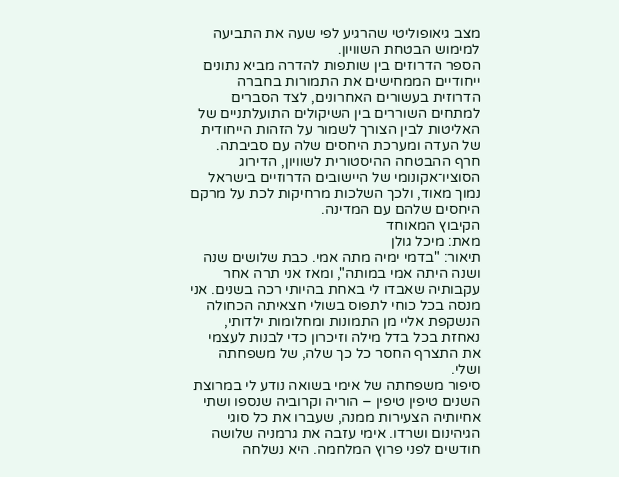מצב גיאופוליטי שהרגיע לפי שעה את התביעה למימוש הבטחת השוויון.
הספר הדרוזים בין שותפות להדרה מביא נתונים ייחודיים הממחישים את התמורות בחברה הדרוזית בעשורים האחרונים, לצד הסברים למתחים השוררים בין השיקולים התועלתניים של האליטות לבין הצורך לשמור על הזהות הייחודית של העדה ומערכת היחסים שלה עם סביבתה. חרף ההבטחה ההיסטורית לשוויון, הדירוג הסוציו־אקונומי של היישובים הדרוזיים בישראל נמוך מאוד, ולכך השלכות מרחיקות לכת על מרקם היחסים שלהם עם המדינה.
הקיבוץ המאוחד
מאת: מיכל גולן
תיאור: "בדמי ימיה מתה אמי. כבת שלושים שנה ושנה היתה אמי במותה", ומאז אני תרה אחר עקבותיה שאבדו לי באחת בהיותי רכה בשנים. אני מנסה בכל כוחי לתפוס בשולי חצאיתה הכחולה הנשקפת אליי מן התמונות ומחלומות ילדותי, נאחזת בכל בדל מילה וזיכרון כדי לבנות לעצמי את התצרף החסר כל כך שלה, של משפחתה ושלי.
סיפור משפחתה של אימי בשואה נודע לי במרוצת השנים טיפין טיפין – הוריה וקרוביה שנספו ושתי אחיותיה הצעירות ממנה, שעברו את כל סוגי הגיהינום ושרדו. אימי עזבה את גרמניה שלושה חודשים לפני פרוץ המלחמה. היא נשלחה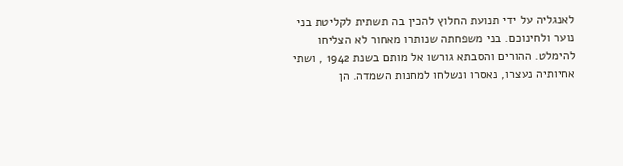לאנגליה על ידי תנועת החלוץ להכין בה תשתית לקליטת בני נוער ולחינוכם. בני משפחתה שנותרו מאחור לא הצליחו להימלט. ההורים והסבתא גורשו אל מותם בשנת 1942 , ושתי אחיותיה נעצרו, נאסרו ונשלחו למחנות השמדה. הן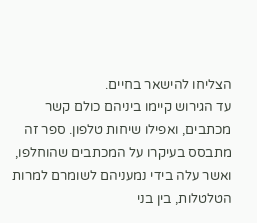הצליחו להישאר בחיים.
עד הגירוש קיימו ביניהם כולם קשר מכתבים, ואפילו שיחות טלפון. ספר זה מתבסס בעיקרו על המכתבים שהוחלפו, ואשר עלה בידי נמעניהם לשומרם למרות הטלטלות, בין בני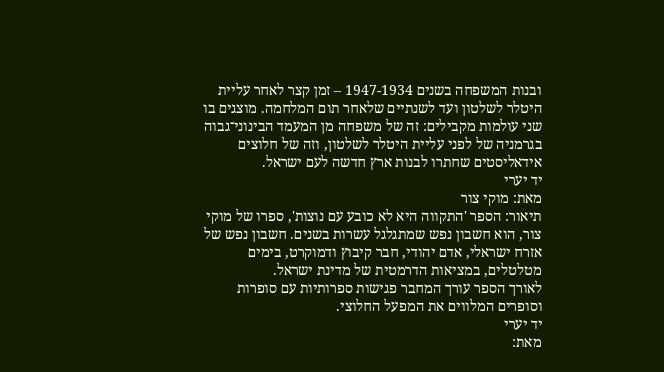ובנות המשפחה בשנים 1947-1934 – זמן קצר לאחר עליית היטלר לשלטון ועד לשנתיים שלאחר תום המלחמה. מוצגים בו שני עולמות מקבילים: זה של משפחה מן המעמד הבינוני־גבוה בגרמניה של לפני עליית היטלר לשלטון, וזה של חלוצים אידאליסטים שחתרו לבנות ארץ חדשה לעם ישראל.
יד יערי
מאת: מוקי צור
תיאור: הספר 'התקווה היא לא כובע עם נוצות', ספרו של מוקי צור, הוא חשבון נפש שמתגלגל עשרות בשנים. חשבון נפש של אזרח ישראלי, אדם יהודי, חבר קיבוץ ודמוקרט, בימים מטלטלים, במציאות הדרמטית של מדינת ישראל.
לאורך הספר עורך המחבר פגישות ספרותיות עם סופרות וסופרים המלווים את המפעל החלוצי.
יד יערי
מאת: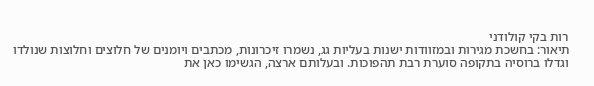רות בקי קולודני
תיאור: בחשכת מגירות ובמזוודות ישנות בעליות גג, נשמרו זיכרונות, מכתבים ויומנים של חלוצים וחלוצות שנולדו וגדלו ברוסיה בתקופה סוערת רבת תהפוכות. ובעלותם ארצה, הגשימו כאן את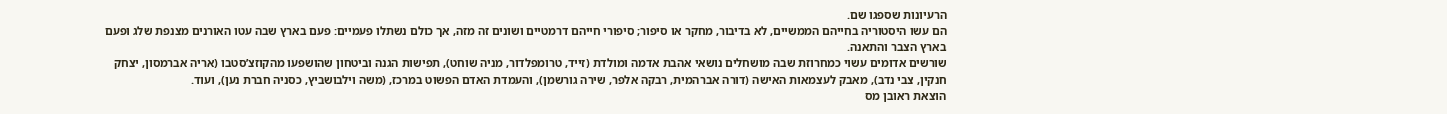הרעיונות שספגו שם.
הם עשו היסטוריה בחייהם הממשיים, לא בדיבור, מחקר או סיפור; סיפורי חייהם דרמטיים ושונים זה מזה, אך כולם נשתלו פעמיים: פעם בארץ שבה עטו האורנים מצנפת שלג ופעם בארץ הצבר והתאנה.
שורשים אדומים עשוי כמחרוזת שבה מושחלים נושאי אהבת אדמה ומולדת (זייד, טרומפלדור, מניה שוחט), תפישות הגנה וביטחון שהושפעו מהקוזצ’סטבו (אריה אברמסון, יצחק חנקין, צבי נדב), מאבק לעצמאות האישה (דורה אברהמית, רבקה אלפר, שירה גורשמן), והעמדת האדם הפשוט במרכז, (משה וילבושביץ, כסניה חברת נען), ועוד.
הוצאת ראובן מס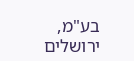בע"מ, ירושלים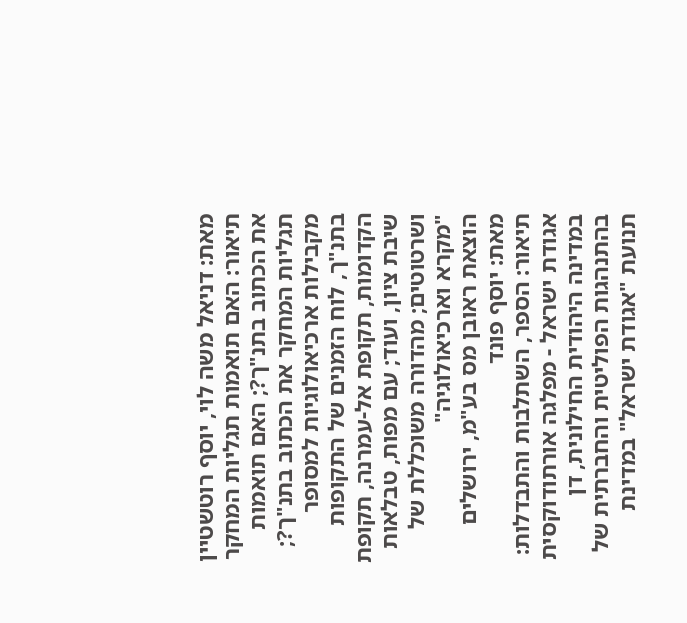מאת: דניאל משה לוי, יוסף רוטשטיין
תיאור: האם תואמות תגליות המחקר את הכתוב בתנ"ך?; האם תואמות תגליות המחקר את הכתוב בתנ"ך?; מקבילות ארכיאולוגיות למסופר בתנ"ך, לוח הזמנים של התקופות הקדומות, תקופת אל-עמרנה, תקופת שיבת ציון, ועוד; עם מפות, טבלאות ושרטוטים; מהדורה משוכללת של "מקרא וארכיאולוגיה"
הוצאת ראובן מס בע"מ, ירושלים
מאת: יוסף פונד
תיאור: הספר, השתלבות והתבדלות: אגודת ישראל - מפלגה אורתודוקסית במדינה היהודית החילונית, דן בהתנהגות הפוליטית והחברתית של תנועת "אגודת ישראל" במדינת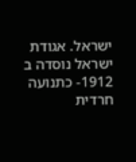ישראל. אגודת ישראל נוסדה ב 1912- כתנועה חרדית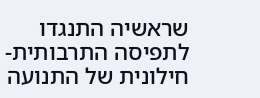שראשיה התנגדו לתפיסה התרבותית-חילונית של התנועה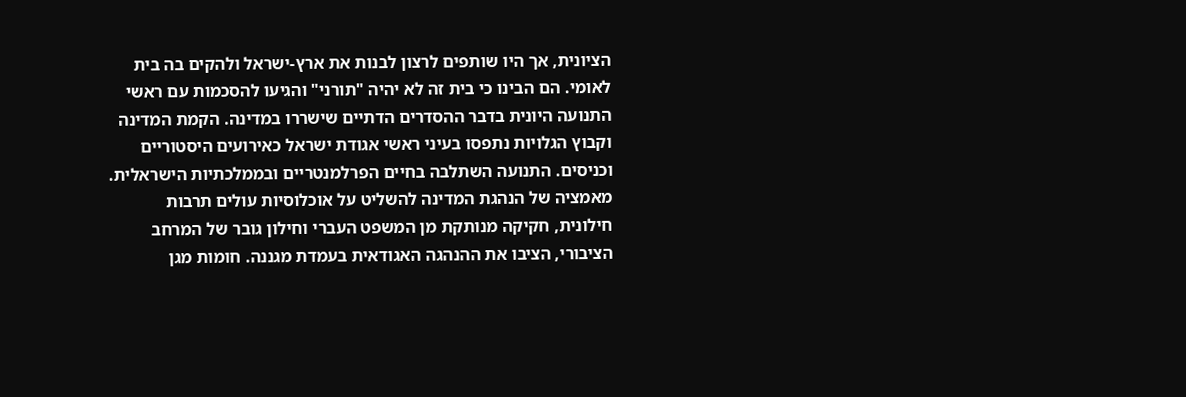הציונית, אך היו שותפים לרצון לבנות את ארץ-ישראל ולהקים בה בית לאומי. הם הבינו כי בית זה לא יהיה "תורני" והגיעו להסכמות עם ראשי התנועה היונית בדבר ההסדרים הדתיים שישררו במדינה. הקמת המדינה וקבוץ הגלויות נתפסו בעיני ראשי אגודת ישראל כאירועים היסטוריים וכניסים. התנועה השתלבה בחיים הפרלמנטריים ובממלכתיות הישראלית. מאמציה של הנהגת המדינה להשליט על אוכלוסיות עולים תרבות חילונית, חקיקה מנותקת מן המשפט העברי וחילון גובר של המרחב הציבורי, הציבו את ההנהגה האגודאית בעמדת מגננה. חומות מגן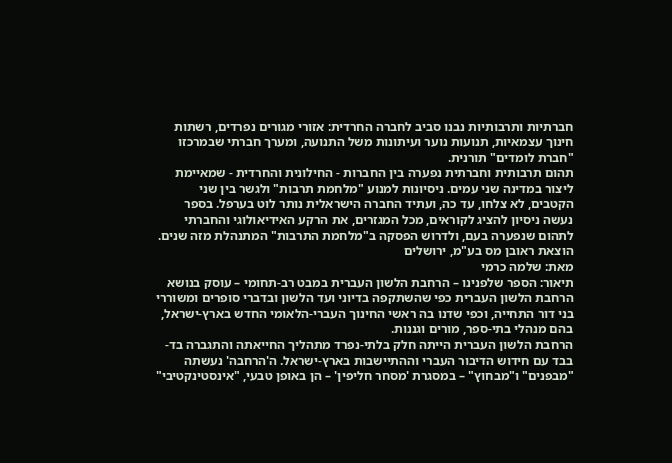חברתיות ותרבותיות נבנו סביב לחברה החרדית: אזורי מגורים נפרדים, רשתות חינוך עצמאיות, תנועות נוער ועיתונות משל התנועה, ומערך חברתי שבמרכזו "חברת לומדים" תורנית.
תהום תרבותית וחברתית נפערה בין החברות - החילונית והחרדית - שמאיימת ליצור במדינה שני עמים. ניסיונות למנוע "מלחמת תרבות" ולגשר בין שני הקטבים, לא צלחו, עד כה, ועתיד החברה הישראלית נותר לוט בערפל. בספר נעשה ניסיון להציג לקוראים, מכל המגזרים, את הרקע האידיאולוגי והחברתי לתהום שנפערה בעם, ולדרוש הפסקה ב"מלחמת התרבות" המתנהלת מזה שנים.
הוצאת ראובן מס בע"מ, ירושלים
מאת: שלמה כרמי
תיאור: הספר שלפנינו – הרחבת הלשון העברית במבט רב-תחומי – עוסק בנושא הרחבת הלשון העברית כפי שהשתקפה בדיוני ועד הלשון ובדברי סופרים ומשוררי בני דור התחייה, וכפי שדנו בה ראשי החינוך העברי-הלאומי החדש בארץ-ישראל, בהם מנהלי בתי-ספר, מורים וגננות.
הרחבת הלשון העברית הייתה חלק בלתי-נפרד מתהליך החייאתה והתגברה בד-בבד עם חידוש הדיבור העברי וההתיישבות בארץ-ישראל. ה'הרחבה' נעשתה "מבפנים" ו"מבחוץ" – במסגרת 'מסחר חליפין' – הן באופן טבעי, "אינסטינקטיבי"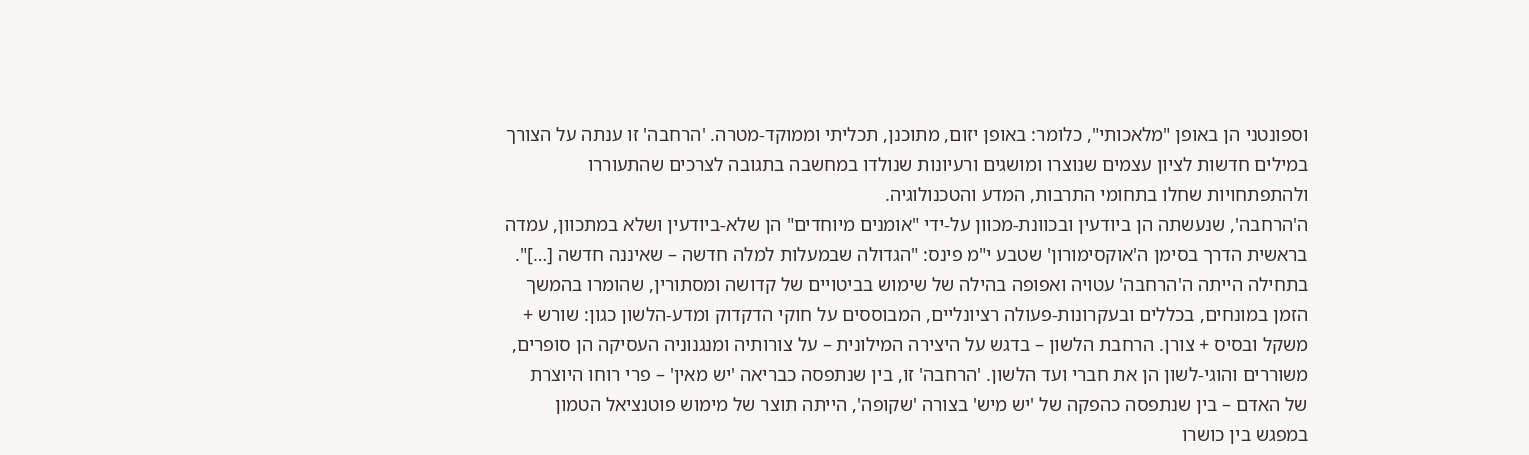וספונטני הן באופן "מלאכותי", כלומר: באופן יזום, מתוכנן, תכליתי וממוקד-מטרה. 'הרחבה' זו ענתה על הצורך במילים חדשות לציון עצמים שנוצרו ומושגים ורעיונות שנולדו במחשבה בתגובה לצרכים שהתעוררו ולהתפתחויות שחלו בתחומי התרבות, המדע והטכנולוגיה.
ה'הרחבה', שנעשתה הן ביודעין ובכוונת-מכוון על-ידי "אומנים מיוחדים" הן שלא-ביודעין ושלא במתכוון, עמדה בראשית הדרך בסימן ה'אוקסימורון' שטבע י"מ פינס: "הגדולה שבמעלות למלה חדשה – שאיננה חדשה […]". בתחילה הייתה ה'הרחבה' עטויה ואפופה בהילה של שימוש בביטויים של קדושה ומסתורין, שהומרו בהמשך הזמן במונחים, בכללים ובעקרונות-פעולה רציונליים, המבוססים על חוקי הדקדוק ומדע-הלשון כגון: שורש + משקל ובסיס + צורן. הרחבת הלשון – בדגש על היצירה המילונית – על צורותיה ומנגנוניה העסיקה הן סופרים, משוררים והוגי-לשון הן את חברי ועד הלשון. 'הרחבה' זו, בין שנתפסה כבריאה 'יש מאין' – פרי רוחו היוצרת של האדם – בין שנתפסה כהפקה של 'יש מיש' בצורה 'שקופה', הייתה תוצר של מימוש פוטנציאל הטמון במפגש בין כושרו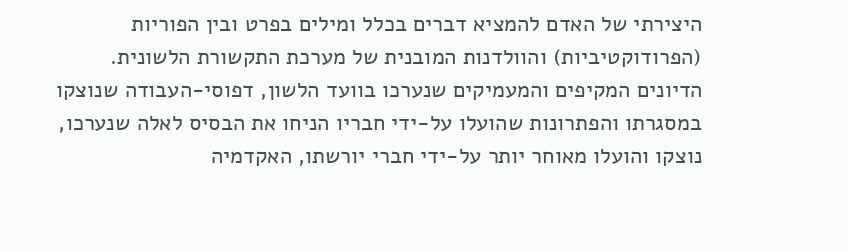היצירתי של האדם להמציא דברים בכלל ומילים בפרט ובין הפוריות (הפרודוקטיביות) והוולדנות המובנית של מערכת התקשורת הלשונית.
הדיונים המקיפים והמעמיקים שנערכו בוועד הלשון, דפוסי-העבודה שנוצקו במסגרתו והפתרונות שהועלו על-ידי חבריו הניחו את הבסיס לאלה שנערכו, נוצקו והועלו מאוחר יותר על-ידי חברי יורשתו, האקדמיה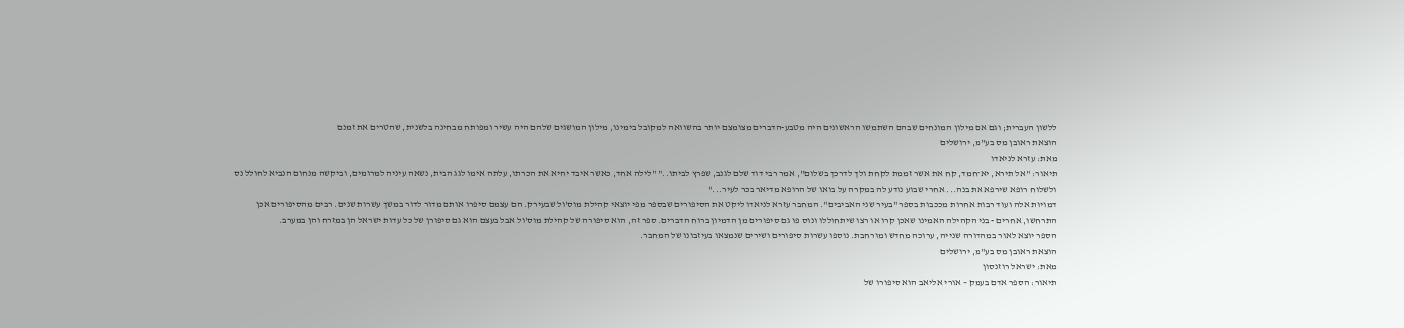ללשון העברית; וגם אם מילון המונחים שבהם השתמשו הראשונים היה מטבע-הדברים מצומצם יותר בהשוואה למקובל בימינו, מילון המושגים שלהם היה עשיר ומפותח מבחינה בלשנית, שהטרים את זמנם
הוצאת ראובן מס בע"מ, ירושלים
מאת: עזרא לניאדו
תיאור: "אל תירא, יא־חמד, קח את אשר זממת לקחת ולך לדרכך בשלום", אמר רבי דוד שלם לגנב, שפרץ לביתו.." "לילה אחד, כאשר איבד יחיא את הכרתו, עלתה אימו לגג הבית, נשאה עיניה למרומים, וביקשה מנחום הנביא לחולל נס ולשלוח רופא שירפא את בנה... אחרי שבוע נודע לה במקרה על בואו של הרופא מדיאר בכר לעיר..."
דמויות אלה ועוד רבות אחרות מככבות בספר "בעיר שני האביבים". המחבר עזרא לניאדו ליקט את הסיפורים שבספר מפי יוצאי קהילת מוס'ול שבעירק. הם עצמם סיפרו אותם מדור לדור במשך עשרות שנים. רבים מהסיפורים אכן התרחשו, אחרים - בני הקהילה האמינו שאכן קרו או רצו שיתחוללו ונוס פו גם סיפורים מן הדמיון ברוח הדברים. ספר זה, הוא סיפורה של קהילת מוס'ול אבל בעצם הוא גם סיפורן של כל עדות ישראל הן במזרח והן במערב.
הספר יוצא לאור במהדורה שנייה, ערוכה מחדש ומורחבת. נוספו עשרות סיפורים ושירים שנמצאו בעיזבונו של המחבר.
הוצאת ראובן מס בע"מ, ירושלים
מאת: ישראל רוזנסון
תיאור: הספר אדם בעמק – אורי אליאב הוא סיפורו של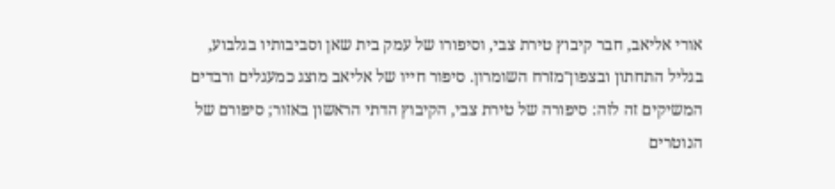אורי אליאב, חבר קיבוץ טירת צבי, וסיפורו של עמק בית שאן וסביבותיו בגלבוע, בגליל התחתון ובצפון־מזרח השומרון. סיפור חייו של אליאב מוצג כמעגלים ורבדים המשיקים זה לזה: סיפורה של טירת צבי, הקיבוץ הדתי הראשון באזור; סיפורם של הנוטרים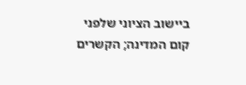ביישוב הציוני שלפני קום המדינה; הקשרים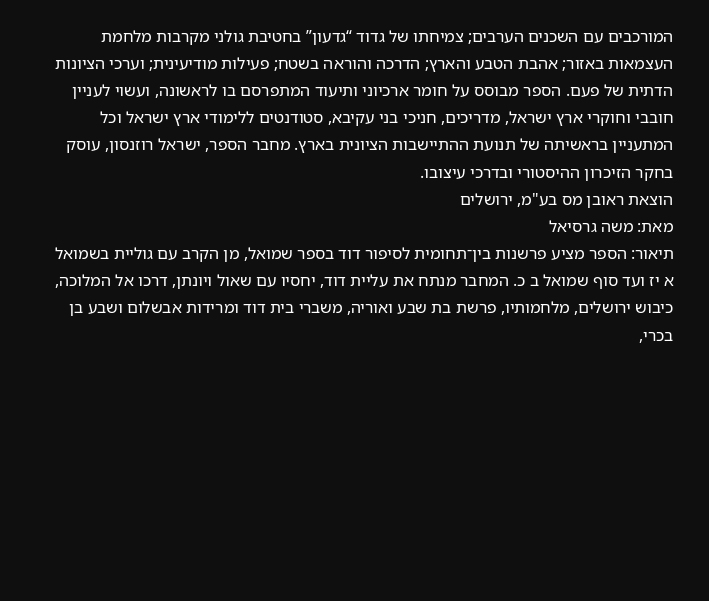המורכבים עם השכנים הערבים; צמיחתו של גדוד “גדעון” בחטיבת גולני מקרבות מלחמת העצמאות באזור; אהבת הטבע והארץ; הדרכה והוראה בשטח; פעילות מודיעינית; וערכי הציונות הדתית של פעם. הספר מבוסס על חומר ארכיוני ותיעוד המתפרסם בו לראשונה, ועשוי לעניין חובבי וחוקרי ארץ ישראל, מדריכים, חניכי בני עקיבא, סטודנטים ללימודי ארץ ישראל וכל המתעניין בראשיתה של תנועת ההתיישבות הציונית בארץ. מחבר הספר, ישראל רוזנסון, עוסק בחקר הזיכרון ההיסטורי ובדרכי עיצובו.
הוצאת ראובן מס בע"מ, ירושלים
מאת: משה גרסיאל
תיאור: הספר מציע פרשנות בין־תחומית לסיפור דוד בספר שמואל, מן הקרב עם גוליית בשמואל א יז ועד סוף שמואל ב כ. המחבר מנתח את עליית דוד, יחסיו עם שאול ויונתן, דרכו אל המלוכה, כיבוש ירושלים, מלחמותיו, פרשת בת שבע ואוריה, משברי בית דוד ומרידות אבשלום ושבע בן בכרי,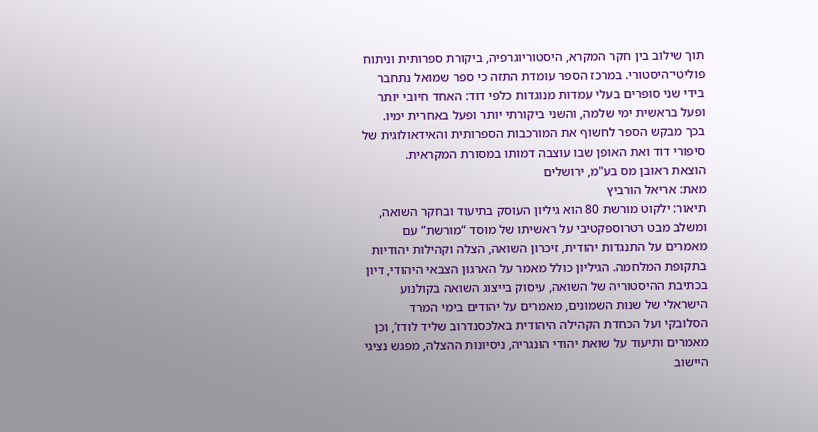תוך שילוב בין חקר המקרא, היסטוריוגרפיה, ביקורת ספרותית וניתוח פוליטי־היסטורי. במרכז הספר עומדת התזה כי ספר שמואל נתחבר בידי שני סופרים בעלי עמדות מנוגדות כלפי דוד: האחד חיובי יותר ופעל בראשית ימי שלמה, והשני ביקורתי יותר ופעל באחרית ימיו. בכך מבקש הספר לחשוף את המורכבות הספרותית והאידאולוגית של סיפורי דוד ואת האופן שבו עוצבה דמותו במסורת המקראית.
הוצאת ראובן מס בע"מ, ירושלים
מאת: אריאל הורביץ
תיאור: ילקוט מורשת 80 הוא גיליון העוסק בתיעוד ובחקר השואה, ומשלב מבט רטרוספקטיבי על ראשיתו של מוסד “מורשת” עם מאמרים על התנגדות יהודית, זיכרון השואה, הצלה וקהילות יהודיות בתקופת המלחמה. הגיליון כולל מאמר על הארגון הצבאי היהודי, דיון בכתיבת ההיסטוריה של השואה, עיסוק בייצוג השואה בקולנוע הישראלי של שנות השמונים, מאמרים על יהודים בימי המרד הסלובקי ועל הכחדת הקהילה היהודית באלכסנדרוב שליד לודז’, וכן מאמרים ותיעוד על שואת יהודי הונגריה, ניסיונות ההצלה, מפגש נציגי היישוב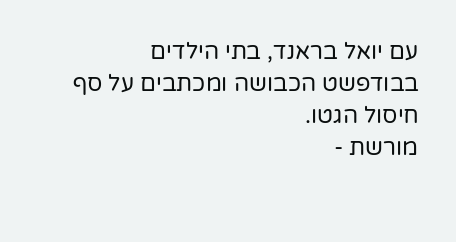עם יואל בראנד, בתי הילדים בבודפשט הכבושה ומכתבים על סף חיסול הגטו.
מורשת -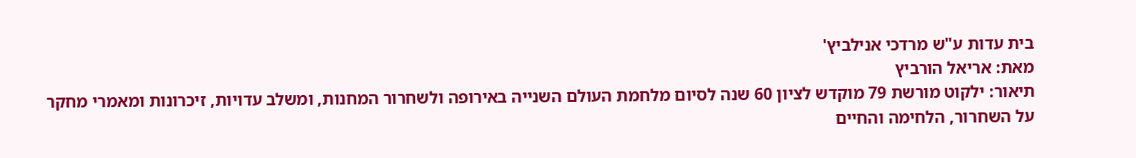בית עדות ע"ש מרדכי אנילביץ'
מאת: אריאל הורביץ
תיאור: ילקוט מורשת 79 מוקדש לציון 60 שנה לסיום מלחמת העולם השנייה באירופה ולשחרור המחנות, ומשלב עדויות, זיכרונות ומאמרי מחקר על השחרור, הלחימה והחיים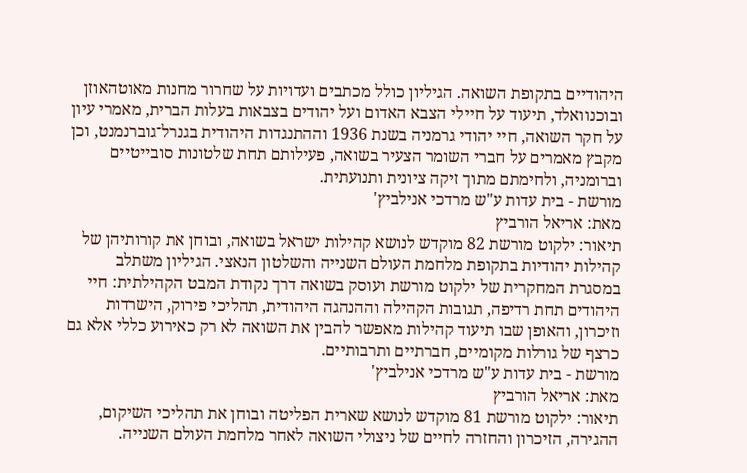היהודיים בתקופת השואה. הגיליון כולל מכתבים ועדויות על שחרור מחנות מאוטהאוזן ובוכנוואלד, תיעוד על חיילי הצבא האדום ועל יהודים בצבאות בעלות הברית, מאמרי עיון על חקר השואה, חיי יהודי גרמניה בשנת 1936 וההתנגדות היהודית בגנרל־גוברנמנט, וכן מקבץ מאמרים על חברי השומר הצעיר בשואה, פעילותם תחת שלטונות סובייטיים וברומניה, ולחימתם מתוך זיקה ציונית ותנועתית.
מורשת - בית עדות ע"ש מרדכי אנילביץ'
מאת: אריאל הורביץ
תיאור: ילקוט מורשת 82 מוקדש לנושא קהילות ישראל בשואה, ובוחן את קורותיהן של קהילות יהודיות בתקופת מלחמת העולם השנייה והשלטון הנאצי. הגיליון משתלב במסגרת המחקרית של ילקוט מורשת ועוסק בשואה דרך נקודת המבט הקהילתית: חיי היהודים תחת רדיפה, תגובות הקהילה וההנהגה היהודית, תהליכי פירוק, הישרדות וזיכרון, והאופן שבו תיעוד קהילות מאפשר להבין את השואה לא רק כאירוע כללי אלא גם כרצף של גורלות מקומיים, חברתיים ותרבותיים.
מורשת - בית עדות ע"ש מרדכי אנילביץ'
מאת: אריאל הורביץ
תיאור: ילקוט מורשת 81 מוקדש לנושא שארית הפליטה ובוחן את תהליכי השיקום, ההגירה, הזיכרון והחזרה לחיים של ניצולי השואה לאחר מלחמת העולם השנייה.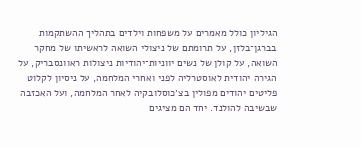הגיליון כולל מאמרים על משפחות וילדים בתהליך ההשתקמות בברגן־בלזן, על תרומתם של ניצולי השואה לראשיתו של מחקר השואה, על קולן של נשים יווניות־יהודיות ניצולות ראוונסבריק, על הגירה יהודית לאוסטרליה לפני ואחרי המלחמה, על ניסיון לקלוט פליטים יהודים מפולין בצ׳כוסלובקיה לאחר המלחמה, ועל האכזבה שבשיבה להולנד. יחד הם מציגים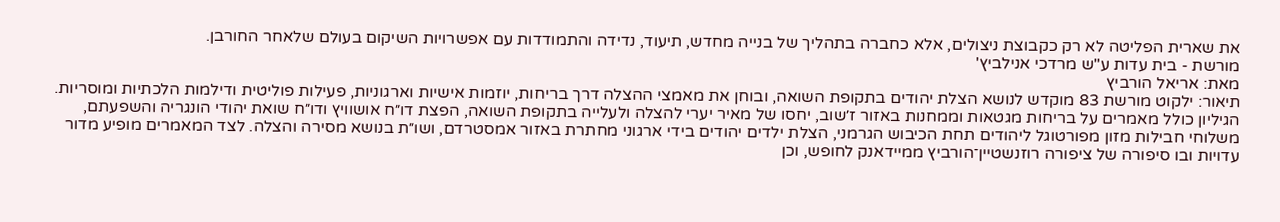את שארית הפליטה לא רק כקבוצת ניצולים, אלא כחברה בתהליך של בנייה מחדש, תיעוד, נדידה והתמודדות עם אפשרויות השיקום בעולם שלאחר החורבן.
מורשת - בית עדות ע"ש מרדכי אנילביץ'
מאת: אריאל הורביץ
תיאור: ילקוט מורשת 83 מוקדש לנושא הצלת יהודים בתקופת השואה, ובוחן את מאמצי ההצלה דרך בריחות, יוזמות אישיות וארגוניות, פעילות פוליטית ודילמות הלכתיות ומוסריות. הגיליון כולל מאמרים על בריחות מגטאות וממחנות באזור ז׳שוב, יחסו של מאיר יערי להצלה ולעלייה בתקופת השואה, הפצת דו״ח אושוויץ ודו״ח שואת יהודי הונגריה והשפעתם, משלוחי חבילות מזון מפורטוגל ליהודים תחת הכיבוש הגרמני, הצלת ילדים יהודים בידי ארגוני מחתרת באזור אמסטרדם, ושו״ת בנושא מסירה והצלה. לצד המאמרים מופיע מדור עדויות ובו סיפורה של ציפורה רוזנשטיין־הורביץ ממיידאנק לחופש, וכן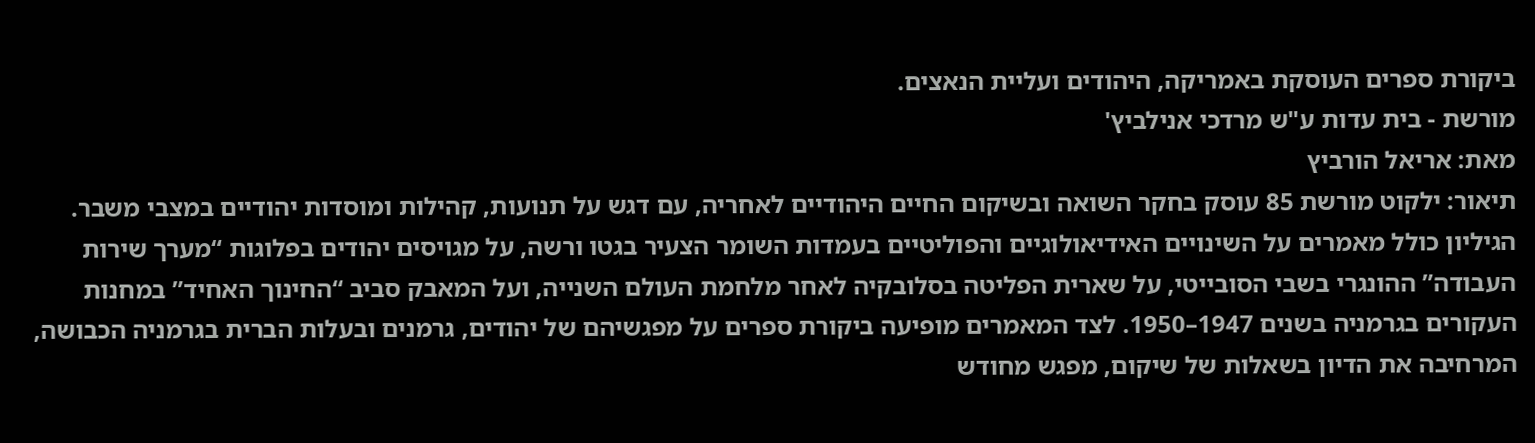ביקורת ספרים העוסקת באמריקה, היהודים ועליית הנאצים.
מורשת - בית עדות ע"ש מרדכי אנילביץ'
מאת: אריאל הורביץ
תיאור: ילקוט מורשת 85 עוסק בחקר השואה ובשיקום החיים היהודיים לאחריה, עם דגש על תנועות, קהילות ומוסדות יהודיים במצבי משבר. הגיליון כולל מאמרים על השינויים האידיאולוגיים והפוליטיים בעמדות השומר הצעיר בגטו ורשה, על מגויסים יהודים בפלוגות “מערך שירות העבודה” ההונגרי בשבי הסובייטי, על שארית הפליטה בסלובקיה לאחר מלחמת העולם השנייה, ועל המאבק סביב “החינוך האחיד” במחנות העקורים בגרמניה בשנים 1947–1950. לצד המאמרים מופיעה ביקורת ספרים על מפגשיהם של יהודים, גרמנים ובעלות הברית בגרמניה הכבושה, המרחיבה את הדיון בשאלות של שיקום, מפגש מחודש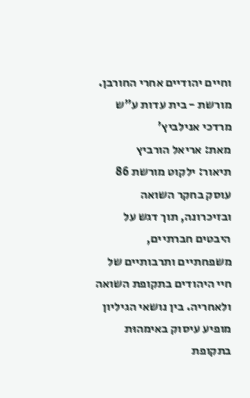וחיים יהודיים אחרי החורבן.
מורשת - בית עדות ע"ש מרדכי אנילביץ'
מאת: אריאל הורביץ
תיאור: ילקוט מורשת 86 עוסק בחקר השואה ובזיכרונה, תוך דגש על היבטים חברתיים, משפחתיים ותרבותיים של חיי היהודים בתקופת השואה ולאחריה. בין נושאי הגיליון מופיע עיסוק באימהוּת בתקופת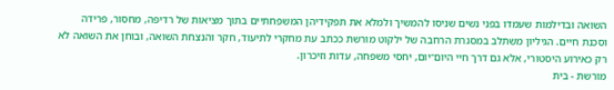השואה ובדילמות שעמדו בפני נשים שניסו להמשיך ולמלא את תפקידיהן המשפחתיים בתוך מציאות של רדיפה, מחסור, פרידה וסכנת חיים. הגיליון משתלב במסגרת הרחבה של ילקוט מורשת ככתב עת מחקרי לתיעוד, חקר והנצחת השואה, ובוחן את השואה לא רק כאירוע היסטורי, אלא גם דרך חיי היום־יום, יחסי משפחה, עדות וזיכרון.
מורשת - בית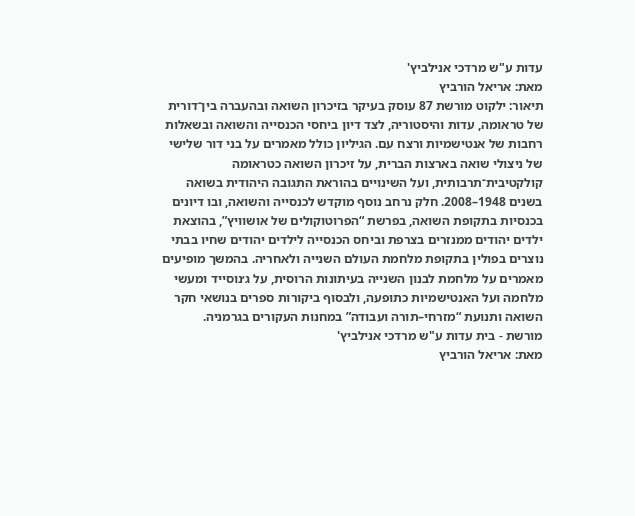עדות ע"ש מרדכי אנילביץ'
מאת: אריאל הורביץ
תיאור: ילקוט מורשת 87 עוסק בעיקר בזיכרון השואה ובהעברה בין־דורית של טראומה, עדות והיסטוריה, לצד דיון ביחסי הכנסייה והשואה ובשאלות רחבות של אנטישמיות ורצח עם. הגיליון כולל מאמרים על בני דור שלישי של ניצולי שואה בארצות הברית, על זיכרון השואה כטראומה קולקטיבית־תרבותית, ועל השינויים בהוראת התגובה היהודית בשואה בשנים 1948–2008. חלק נרחב נוסף מוקדש לכנסייה והשואה, ובו דיונים בכנסיות בתקופת השואה, בפרשת “הפרוטוקולים של אושוויץ”, בהוצאת ילדים יהודים ממנזרים בצרפת וביחס הכנסייה לילדים יהודים שחיו בבתי נוצרים בפולין בתקופת מלחמת העולם השנייה ולאחריה. בהמשך מופיעים מאמרים על מלחמת לבנון השנייה בעיתונות הרוסית, על ג׳נוסייד ומעשי מלחמה ועל האנטישמיות כתופעה, ולבסוף ביקורות ספרים בנושאי חקר השואה ותנועת “מזרחי–תורה ועבודה” במחנות העקורים בגרמניה.
מורשת - בית עדות ע"ש מרדכי אנילביץ'
מאת: אריאל הורביץ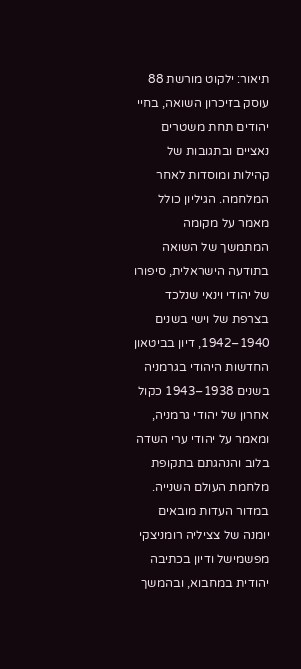תיאור: ילקוט מורשת 88 עוסק בזיכרון השואה, בחיי יהודים תחת משטרים נאציים ובתגובות של קהילות ומוסדות לאחר המלחמה. הגיליון כולל מאמר על מקומה המתמשך של השואה בתודעה הישראלית, סיפורו של יהודי וינאי שנלכד בצרפת של וישי בשנים 1940–1942, דיון בביטאון החדשות היהודי בגרמניה בשנים 1938–1943 כקול אחרון של יהודי גרמניה, ומאמר על יהודי ערי השדה בלוב והנהגתם בתקופת מלחמת העולם השנייה. במדור העדות מובאים יומנה של צציליה רומניצקי מפשמישל ודיון בכתיבה יהודית במחבוא, ובהמשך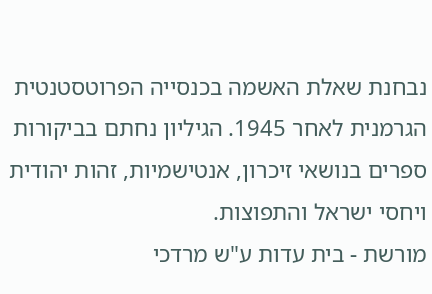נבחנת שאלת האשמה בכנסייה הפרוטסטנטית הגרמנית לאחר 1945. הגיליון נחתם בביקורות ספרים בנושאי זיכרון, אנטישמיות, זהות יהודית ויחסי ישראל והתפוצות.
מורשת - בית עדות ע"ש מרדכי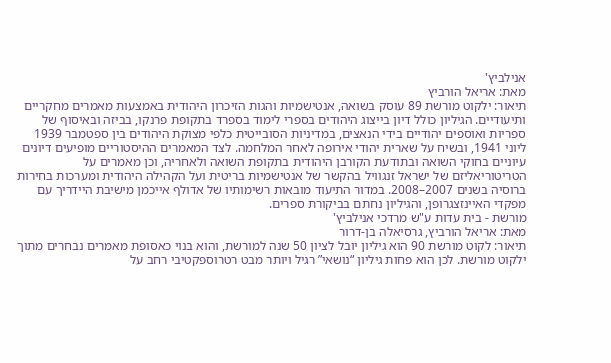אנילביץ'
מאת: אריאל הורביץ
תיאור: ילקוט מורשת 89 עוסק בשואה, אנטישמיות והגות הזיכרון היהודית באמצעות מאמרים מחקריים ותיעודיים. הגיליון כולל דיון בייצוג היהודים בספרי לימוד בספרד בתקופת פרנקו, בביזה ובאיסוף של ספריות ואוספים יהודיים בידי הנאצים, במדיניות הסובייטית כלפי מצוקת היהודים בין ספטמבר 1939 ליוני 1941, ובשיח על שארית יהודי אירופה לאחר המלחמה. לצד המאמרים ההיסטוריים מופיעים דיונים עיוניים בחוקי השואה ובתודעת הקורבן היהודית בתקופת השואה ולאחריה, וכן מאמרים על הטריטוריאליזם של ישראל זנגוויל בהקשר של אנטישמיות בריטית ועל הקהילה היהודית ומערכות בחירות ברוסיה בשנים 2007–2008. במדור התיעוד מובאות רשימותיו של אדולף אייכמן מישיבת היידריך עם מפקדי האיינזצגרופן, והגיליון נחתם בביקורת ספרים.
מורשת - בית עדות ע"ש מרדכי אנילביץ'
מאת: אריאל הורביץ, גרסיאלה בן-דרור
תיאור: לקוט מורשת 90 הוא גיליון יובל לציון 50 שנה למורשת, והוא בנוי כאסופת מאמרים נבחרים מתוך ילקוט מורשת. לכן הוא פחות גיליון “נושאי” רגיל ויותר מבט רטרוספקטיבי רחב על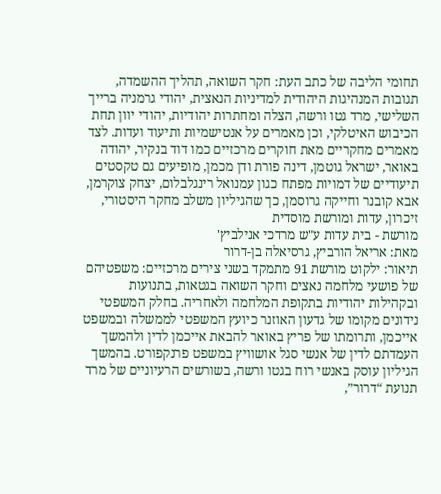תחומי הליבה של כתב העת: חקר השואה, תהליך ההשמדה, תגובות המנהיגות היהודית למדיניות הנאצית, יהודי גרמניה ברייך השלישי, מרד גטו ורשה, הצלה ומחתרות יהודיות, יהודי יוון תחת הכיבוש האיטלקי, וכן מאמרים על אנטישמיות ותיעוד ועדות. לצד מאמרים מחקריים מאת חוקרים מרכזיים כמו דוד בנקיר, יהודה באואר, ישראל גוטמן, דינה פורת ודן מכמן, מופיעים גם טקסטים תיעודיים של דמויות מפתח כגון עמנואל רינגלבלום, יצחק צוקרמן, אבא קובנר וחייקה גרוסמן, כך שהגיליון משלב מחקר היסטורי, זיכרון, עדות ומורשת מוסדית
מורשת - בית עדות ע"ש מרדכי אנילביץ'
מאת: אריאל הורביץ, גרסיאלה בן-דרור
תיאור: ילקוט מורשת 91 מתמקד בשני צירים מרכזיים: משפטיהם של פושעי מלחמה נאצים וחקר השואה בגטאות, בתנועות ובקהילות יהודיות בתקופת המלחמה ולאחריה. בחלק המשפטי נידונים מקומו של גדעון האוזנר כיועץ המשפטי לממשלה ובמשפט אייכמן, ותרומתו של פריץ באואר להבאת אייכמן לדין ולהמשך העמדתם לדין של אנשי סגל אושוויץ במשפט פרנקפורט. בהמשך הגיליון עוסק באנשי רוח בגטו ורשה, בשורשים הרעיוניים של מרד תנועת “דרור”,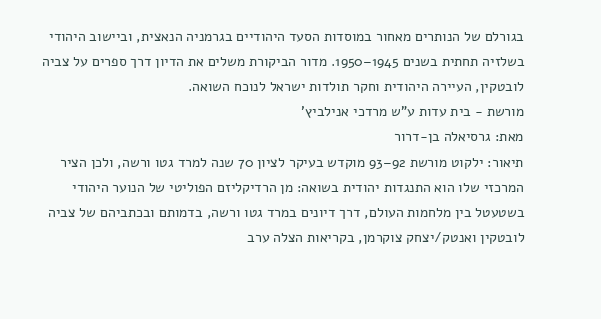בגורלם של הנותרים מאחור במוסדות הסעד היהודיים בגרמניה הנאצית, וביישוב היהודי בשלזיה תחתית בשנים 1945–1950. מדור הביקורת משלים את הדיון דרך ספרים על צביה לובטקין, העיירה היהודית וחקר תולדות ישראל לנוכח השואה.
מורשת - בית עדות ע"ש מרדכי אנילביץ'
מאת: גרסיאלה בן-דרור
תיאור: ילקוט מורשת 92–93 מוקדש בעיקר לציון 70 שנה למרד גטו ורשה, ולכן הציר המרכזי שלו הוא התנגדות יהודית בשואה: מן הרדיקליזם הפוליטי של הנוער היהודי בשטעטל בין מלחמות העולם, דרך דיונים במרד גטו ורשה, בדמותם ובכתביהם של צביה לובטקין ואנטק/יצחק צוקרמן, בקריאות הצלה ערב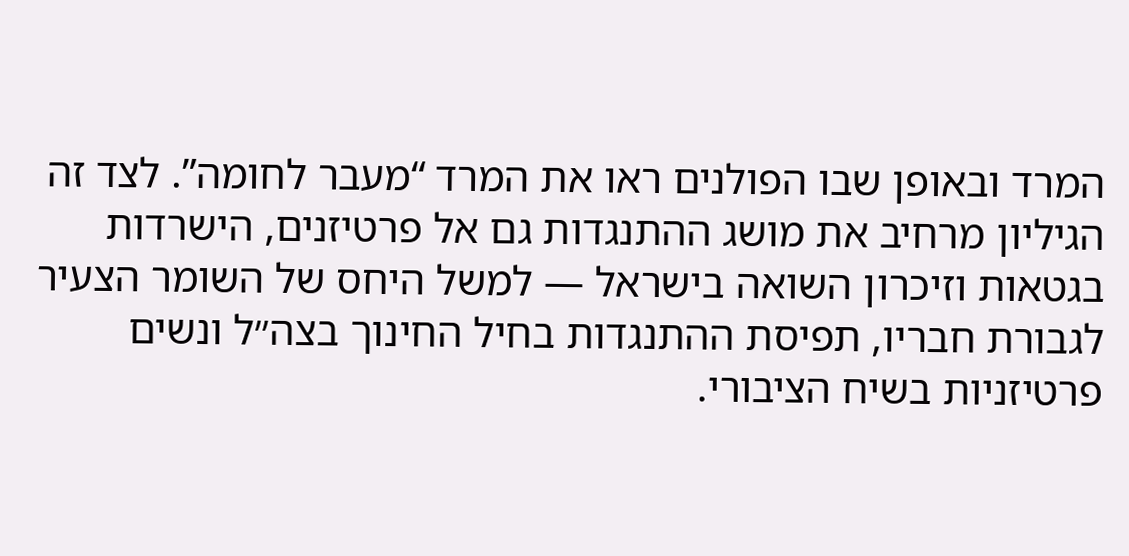המרד ובאופן שבו הפולנים ראו את המרד “מעבר לחומה”. לצד זה הגיליון מרחיב את מושג ההתנגדות גם אל פרטיזנים, הישרדות בגטאות וזיכרון השואה בישראל — למשל היחס של השומר הצעיר לגבורת חבריו, תפיסת ההתנגדות בחיל החינוך בצה״ל ונשים פרטיזניות בשיח הציבורי.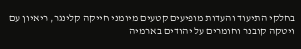בחלקי התיעוד והעדות מופיעים קטעים מיומני חייקה קלינגר, ריאיון עם ויטקה קובנר וחומרים על יהודים בארמיה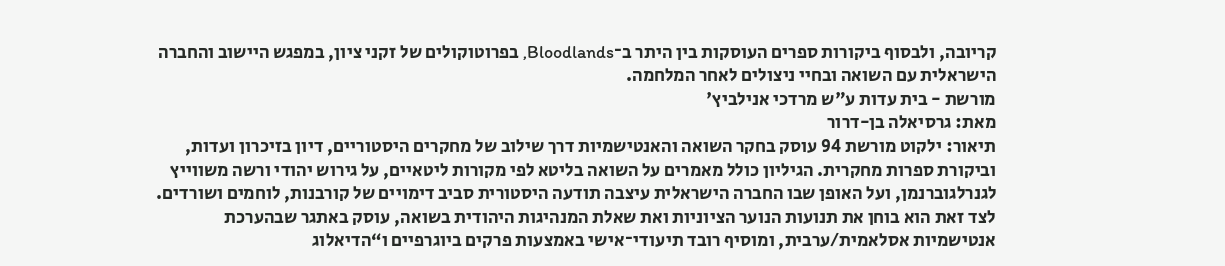קריובה, ולבסוף ביקורות ספרים העוסקות בין היתר ב־Bloodlands, בפרוטוקולים של זקני ציון, במפגש היישוב והחברה הישראלית עם השואה ובחיי ניצולים לאחר המלחמה.
מורשת - בית עדות ע"ש מרדכי אנילביץ'
מאת: גרסיאלה בן-דרור
תיאור: ילקוט מורשת 94 עוסק בחקר השואה והאנטישמיות דרך שילוב של מחקרים היסטוריים, דיון בזיכרון ועדות, וביקורת ספרות מחקרית. הגיליון כולל מאמרים על השואה בליטא לפי מקורות ליטאיים, על גירוש יהודי ורשה משווייץ לגנרלגוברנמן, ועל האופן שבו החברה הישראלית עיצבה תודעה היסטורית סביב דימויים של קורבנות, לוחמים ושורדים. לצד זאת הוא בוחן את תנועות הנוער הציוניות ואת שאלת המנהיגות היהודית בשואה, עוסק באתגר שבהערכת אנטישמיות אסלאמית/ערבית, ומוסיף רובד תיעודי־אישי באמצעות פרקים ביוגרפיים ו“הדיאלוג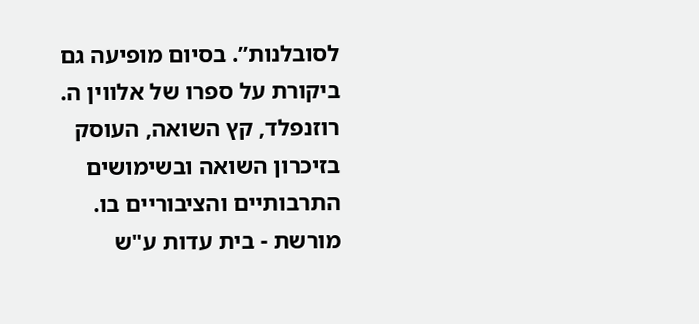לסובלנות”. בסיום מופיעה גם ביקורת על ספרו של אלווין ה. רוזנפלד, קץ השואה, העוסק בזיכרון השואה ובשימושים התרבותיים והציבוריים בו.
מורשת - בית עדות ע"ש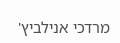מרדכי אנילביץ'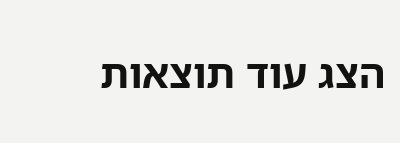הצג עוד תוצאות